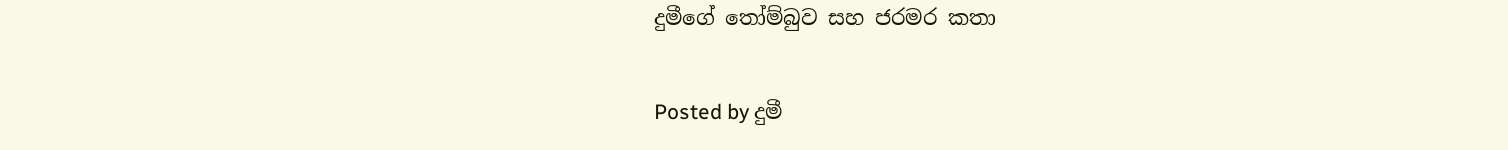දුමීගේ තෝම්බුව සහ ජරමර කතා

Posted by දුමී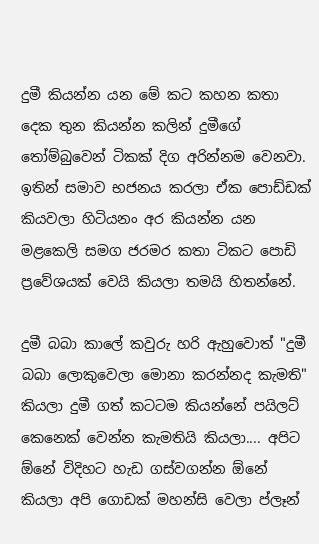දුමී කියන්න යන මේ කට කහන කතා දෙක තුන කියන්න කලින් දුමීගේ තෝම්බුවෙන් ටිකක් දිග අරින්නම වෙනවා. ඉතින් සමාව භජනය කරලා ඒක පොඩ්ඩක් කියවලා හිටියනං අර කියන්න යන මළකෙලි සමග ජරමර කතා ටිකට පොඩි ප්‍රවේශයක් වෙයි කියලා තමයි හිතන්නේ.

දුමී බබා කාලේ කවුරු හරි ඇහුවොත් "දුමී බබා ලොකුවෙලා මොනා කරන්නද කැමති" කියලා දුමී ගත් කටටම කියන්නේ පයිලට් කෙනෙක් වෙන්න කැමතියි කියලා.... අපිට ඕනේ විදිහට හැඩ ගස්වගන්න ඕනේ කියලා අපි ගොඩක් මහන්සි වෙලා ප්ලෑන්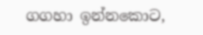ගගහා ඉන්නකොට,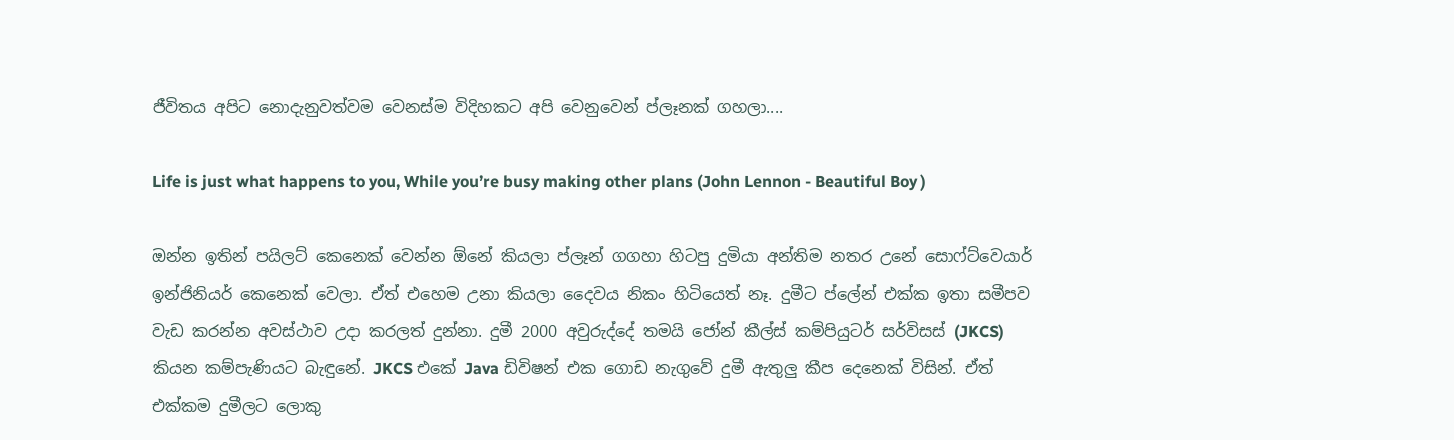ජීවිතය අපිට නොදැනුවත්වම වෙනස්ම විදිහකට අපි වෙනුවෙන් ප්ලෑනක් ගහලා....

Life is just what happens to you, While you’re busy making other plans (John Lennon - Beautiful Boy )

ඔන්න ඉතින් පයිලට් කෙනෙක් වෙන්න ඕනේ කියලා ප්ලෑන් ගගහා හිටපු දුමියා අන්තිම නතර උනේ සොෆ්ට්වෙයාර් ඉන්ජිනියර් කෙනෙක් වෙලා. ඒත් එහෙම උනා කියලා දෛවය නිකං හිටියෙත් නෑ. දුමීට ප්ලේන් එක්ක ඉතා සමීපව වැඩ කරන්න අවස්ථාව උදා කරලත් දුන්නා. දුමී 2000 අවුරුද්දේ තමයි ජෝන් කීල්ස් කම්පියුටර් සර්විසස් (JKCS) කියන කම්පැණියට බැඳුනේ. JKCS එකේ Java ඩිවිෂන් එක ගොඩ නැගුවේ දුමී ඇතුලු කීප දෙනෙක් විසින්. ඒත් එක්කම දුමීලට ලොකු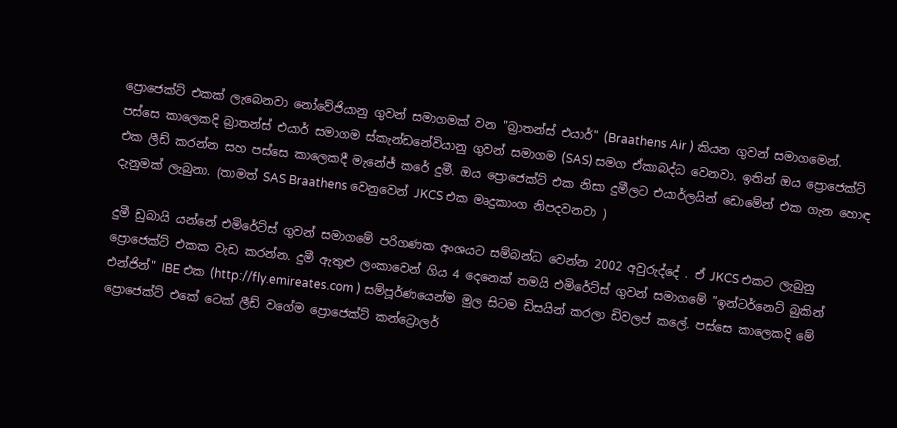ප්‍රොජෙක්ට් එකක් ලැබෙනවා නෝවේජියානු ගුවන් සමාගමක් වන "බ්‍රාතන්ස් එයාර්" (Braathens Air ) කියන ගුවන් සමාගමෙන්. පස්සෙ කාලෙකදි බ්‍රාතන්ස් එයාර් සමාගම ස්කැන්ඩනේවියානු ගුවන් සමාගම (SAS) සමග ඒකාබද්ධ වෙනවා. ඉතින් ඔය ප්‍රොජෙක්ට් එක ලීඩ් කරන්න සහ පස්සෙ කාලෙකදී මැනේජ් කරේ දුමී. ඔය ප්‍රොජෙක්ට් එක නිසා දුමීලට එයාර්ලයින් ඩොමේන් එක ගැන හොඳ දැනුමක් ලැබුනා. (තාමත් SAS Braathens වෙනුවෙන් JKCS එක මෘදුකාංග නිපදවනවා )

දුමී ඩුබායි යන්නේ එමිරේට්ස් ගුවන් සමාගමේ පරිගණක අංශයට සම්බන්ධ වෙන්න 2002 අවුරුද්දේ . ඒ JKCS එකට ලැබුනු ප්‍රොජෙක්ට් එකක වැඩ කරන්න. දුමී ඇතුළු ලංකාවෙන් ගිය 4 දෙනෙක් තමයි එමිරේට්ස් ගුවන් සමාගමේ "ඉන්ටර්නෙට් බුකින් එන්ජින්" IBE එක (http://fly.emireates.com ) සම්පූර්ණයෙන්ම මුල සිටම ඩිසයින් කරලා ඩිවලප් කලේ. පස්සෙ කාලෙකදි මේ ප්‍රොජෙක්ට් එකේ ටෙක් ලීඩ් වගේම ප්‍රොජෙක්ට් කන්ට්‍රොලර්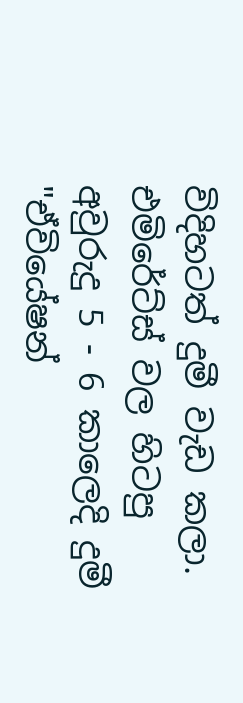විදිහටත් දුමී වැඩ කලා. එමිරේට්ස් වල හිටපු අවුරුදු 5 - 6 කාලෙදි දුමී "ඒවියේෂන්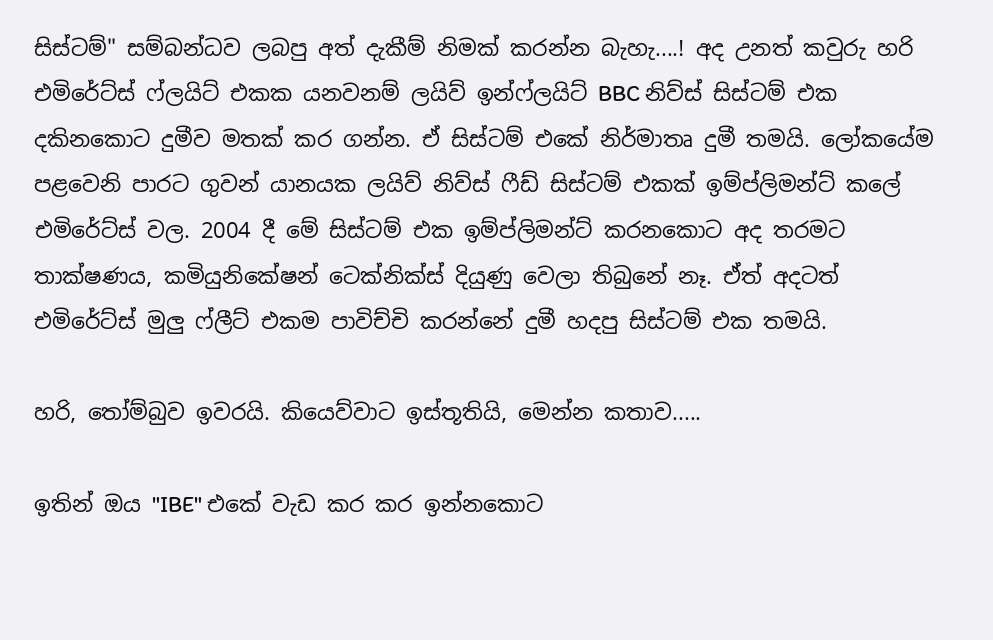සිස්ටම්" සම්බන්ධව ලබපු අත් දැකීම් නිමක් කරන්න බැහැ....! අද උනත් කවුරු හරි එමිරේට්ස් ෆ්ලයිට් එකක යනවනම් ලයිව් ඉන්ෆ්ලයිට් BBC නිව්ස් සිස්ටම් එක දකිනකොට දුමීව මතක් කර ගන්න. ඒ සිස්ටම් එකේ නිර්මාතෘ දුමී තමයි. ලෝකයේම පළවෙනි පාරට ගුවන් යානයක ලයිව් නිව්ස් ෆීඩ් සිස්ටම් එකක් ඉම්ප්ලිමන්ට් කලේ එමිරේට්ස් වල. 2004 දී මේ සිස්ටම් එක ඉම්ප්ලිමන්ට් කරනකොට අද තරමට තාක්ෂණය, කමියුනිකේෂන් ටෙක්නික්ස් දියුණු වෙලා තිබුනේ නෑ. ඒත් අදටත් එමිරේට්ස් මුලු ෆ්ලීට් එකම පාවිච්චි කරන්නේ දුමී හදපු සිස්ටම් එක තමයි.

හරි, තෝම්බුව ඉවරයි. කියෙව්වාට ඉස්තූතියි, මෙන්න කතාව.....

ඉතින් ඔය "IBE" එකේ වැඩ කර කර ඉන්නකොට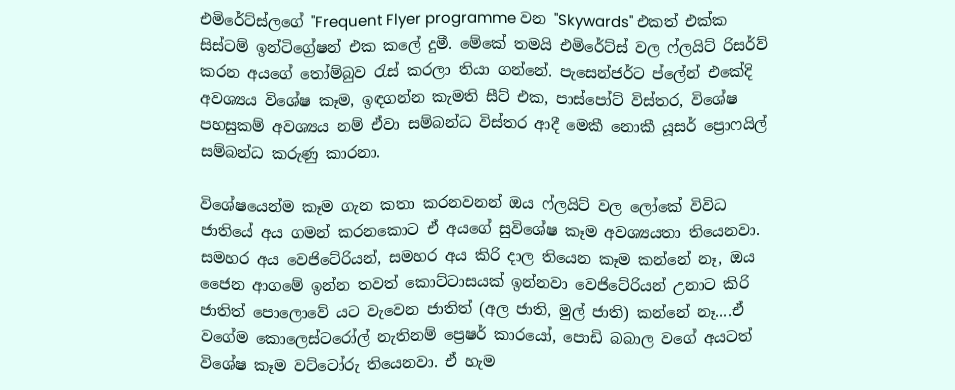එමිරේට්ස්ලගේ "Frequent Flyer programme වන "Skywards" එකත් එක්ක සිස්ටම් ඉන්ටිග්‍රේෂන් එක කලේ දුමී. මේකේ තමයි එමිරේට්ස් වල ෆ්ලයිට් රිසර්ව් කරන අයගේ තෝම්බුව රැස් කරලා තියා ගන්නේ. පැසෙන්ජර්ට ප්ලේන් එකේදි අවශ්‍යය විශේෂ කෑම, ඉඳගන්න කැමති සීට් එක, පාස්පෝට් විස්තර, විශේෂ පහසුකම් අවශ්‍යය නම් ඒවා සම්බන්ධ විස්තර ආදී මෙකී නොකී යූසර් ප්‍රොෆයිල් සම්බන්ධ කරුණු කාරනා.

විශේෂයෙන්ම කෑම ගැන කතා කරනවනන් ඔය ෆ්ලයිට් වල ලෝකේ විවිධ ජාතියේ අය ගමන් කරනකොට ඒ අයගේ සුවිශේෂ කෑම අවශ්‍යයතා තියෙනවා. සමහර අය වෙජිටේරියන්, සමහර අය කිරි දාල තියෙන කෑම කන්නේ නෑ, ඔය ජෛන ආගමේ ඉන්න තවත් කොට්ටාසයක් ඉන්නවා වෙජිටේරියන් උනාට කිරි ජාතිත් පොලොවේ යට වැවෙන ජාතිත් (අල ජාති, මුල් ජාති) කන්නේ නෑ....ඒ වගේම කොලෙස්ටරෝල් නැතිනම් ප්‍රෙෂර් කාරයෝ, පොඩි බබාල වගේ අයටත් විශේෂ කෑම වට්ටෝරු තියෙනවා. ඒ හැම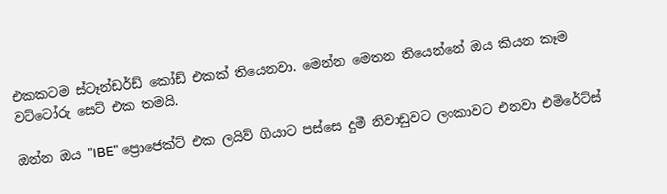එකකටම ස්ටෑන්ඩර්ඩ් කෝඩ් එකක් තියෙනවා. මෙන්න මෙතන තියෙන්නේ ඔය කියන කෑම වට්ටෝරු සෙට් එක තමයි.

ඔන්න ඔය "IBE" ප්‍රොජෙක්ට් එක ලයිව් ගියාට පස්සෙ දුමී නිවාඩුවට ලංකාවට එනවා එමිරේට්ස්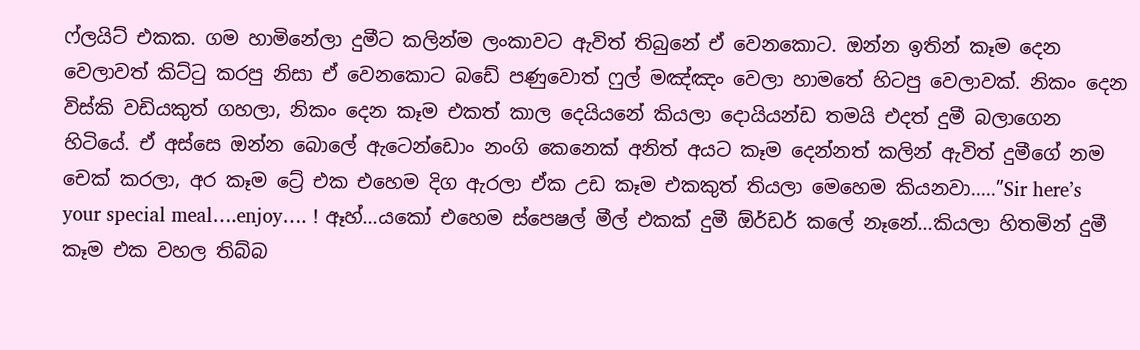ෆ්ලයිට් එකක. ගම හාමිනේලා දුමීට කලින්ම ලංකාවට ඇවිත් තිබුනේ ඒ වෙනකොට. ඔන්න ඉතින් කෑම දෙන වෙලාවත් කිට්ටු කරපු නිසා ඒ වෙනකොට බඩේ පණුවොත් ෆුල් මඤ්ඤං වෙලා හාමතේ හිටපු වෙලාවක්. නිකං දෙන විස්කි වඩියකුත් ගහලා, නිකං දෙන කෑම එකත් කාල දෙයියනේ කියලා දොයියන්ඩ තමයි එදත් දුමී බලාගෙන හිටියේ. ඒ අස්සෙ ඔන්න බොලේ ඇටෙන්ඩොං නංගි කෙනෙක් අනිත් අයට කෑම දෙන්නත් කලින් ඇවිත් දුමීගේ නම චෙක් කරලා, අර කෑම ට්‍රේ එක එහෙම දිග ඇරලා ඒක උඩ කෑම එකකුත් තියලා මෙහෙම කියනවා.....”Sir here’s your special meal….enjoy…. ! ඈහ්...යකෝ එහෙම ස්පෙෂල් මීල් එකක් දුමී ඕර්ඩර් කලේ නෑනේ...කියලා හිතමින් දුමී කෑම එක වහල තිබ්බ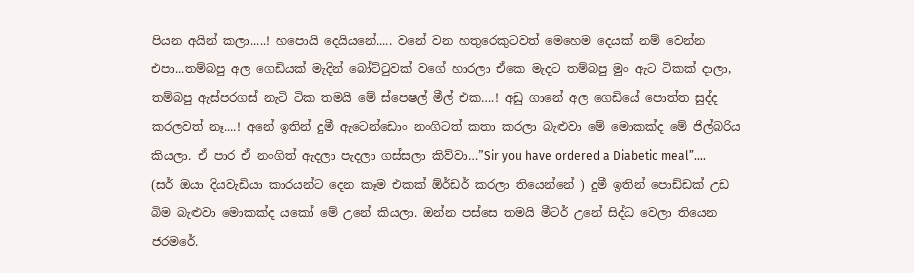පියන අයින් කලා.....! හපොයි දෙයියනේ..... වනේ වන හතුරෙකුටවත් මෙහෙම දෙයක් නම් වෙන්න එපා...තම්බපු අල ගෙඩියක් මැදින් බෝට්ටුවක් වගේ හාරලා ඒකෙ මැදට තම්බපු මුං ඇට ටිකක් දාලා, තම්බපු ඇස්පරගස් නැටි ටික තමයි මේ ස්පෙෂල් මීල් එක….! අඩු ගානේ අල ගෙඩියේ පොත්ත සුද්ද කරලවත් නෑ....! අනේ ඉතින් දුමී ඇටෙන්ඩොං නංගිටත් කතා කරලා බැළුවා මේ මොකක්ද මේ ජිල්බරිය කියලා. ඒ පාර ඒ නංගිත් ඇදලා පැදලා ගස්සලා කිව්වා…”Sir you have ordered a Diabetic meal”.... (සර් ඔයා දියවැඩියා කාරයන්ට දෙන කෑම එකක් ඕර්ඩර් කරලා තියෙන්නේ ) දුමී ඉතින් පොඩ්ඩක් උඩ බිම බැළුවා මොකක්ද යකෝ මේ උනේ කියලා. ඔන්න පස්සෙ තමයි මීටර් උනේ සිද්ධ වෙලා තියෙන ජරමරේ.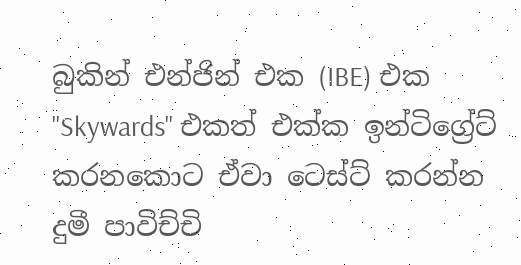බුකින් එන්ජින් එක (IBE) එක "Skywards" එකත් එක්ක ඉන්ටිග්‍රේට් කරනකොට ඒවා ටෙස්ට් කරන්න දුමී පාවිච්චි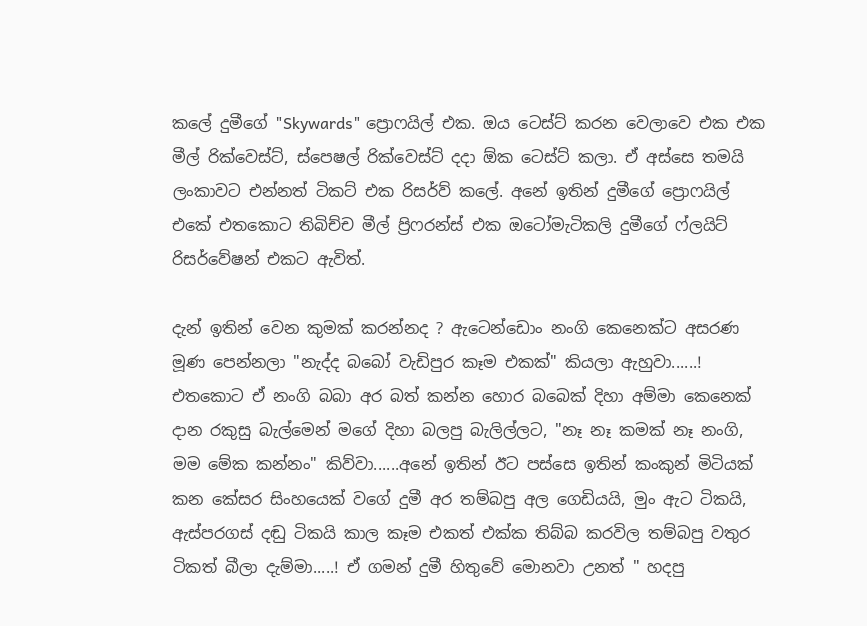කලේ දුමීගේ "Skywards" ප්‍රොෆයිල් එක. ඔය ටෙස්ට් කරන වෙලාවෙ එක එක මීල් රික්වෙස්ට්, ස්පෙෂල් රික්වෙස්ට් දදා ඕක ටෙස්ට් කලා. ඒ අස්සෙ තමයි ලංකාවට එන්නත් ටිකට් එක රිසර්ව් කලේ. අනේ ඉතින් දුමීගේ ප්‍රොෆයිල් එකේ එතකොට තිබිච්ච මීල් ප්‍රිෆරන්ස් එක ඔටෝමැටිකලි දුමීගේ ෆ්ලයිට් රිසර්වේෂන් එකට ඇවිත්.

දැන් ඉතින් වෙන කුමක් කරන්නද ? ඇටෙන්ඩොං නංගි කෙනෙක්ට අසරණ මූණ පෙන්නලා "නැද්ද බබෝ වැඩිපුර කෑම එකක්" කියලා ඇහුවා......! එතකොට ඒ නංගි බබා අර බත් කන්න හොර බබෙක් දිහා අම්මා කෙනෙක් දාන රකුසු බැල්මෙන් මගේ දිහා බලපු බැලිල්ලට, "නෑ නෑ කමක් නෑ නංගි, මම මේක කන්නං" කිව්වා......අනේ ඉතින් ඊට පස්සෙ ඉතින් කංකුන් මිටියක් කන කේසර සිංහයෙක් වගේ දුමී අර තම්බපු අල ගෙඩියයි, මුං ඇට ටිකයි, ඇස්පරගස් දඬු ටිකයි කාල කෑම එකත් එක්ක තිබ්බ කරවිල තම්බපු වතුර ටිකත් බීලා දැම්මා.....! ඒ ගමන් දුමී හිතුවේ මොනවා උනත් " හදපු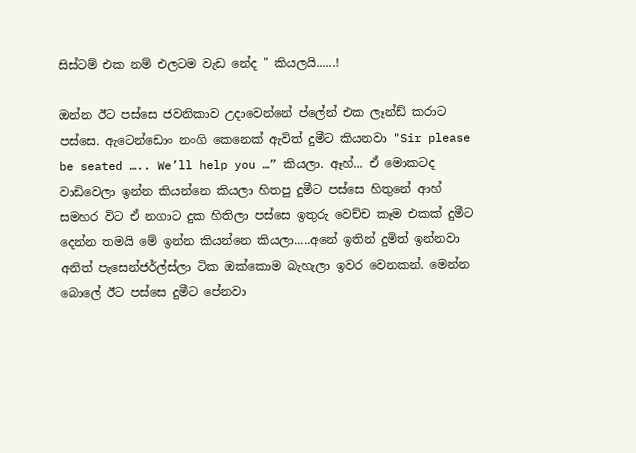සිස්ටම් එක නම් එලටම වැඩ නේද " කියලයි......!

ඔන්න ඊට පස්සෙ ජවනිකාව උදාවෙන්නේ ප්ලේන් එක ලෑන්ඩ් කරාට පස්සෙ. ඇටෙන්ඩොං නංගි කෙනෙක් ඇවිත් දුමීට කියනවා "Sir please be seated ….. We’ll help you …” කියලා. ඈහ්... ඒ මොකටද වාඩිවෙලා ඉන්න කියන්නෙ කියලා හිතපු දුමීට පස්සෙ හිතුනේ ආහ් සමහර විට ඒ නගාට දුක හිතිලා පස්සෙ ඉතුරු වෙච්ච කෑම එකක් දුමීට දෙන්න තමයි මේ ඉන්න කියන්නෙ කියලා.....අනේ ඉතින් දුමිත් ඉන්නවා අනිත් පැසෙන්ජර්ල්ස්ලා ටික ඔක්කොම බැහැලා ඉවර වෙනකන්. මෙන්න බොලේ ඊට පස්සෙ දුමීට පේනවා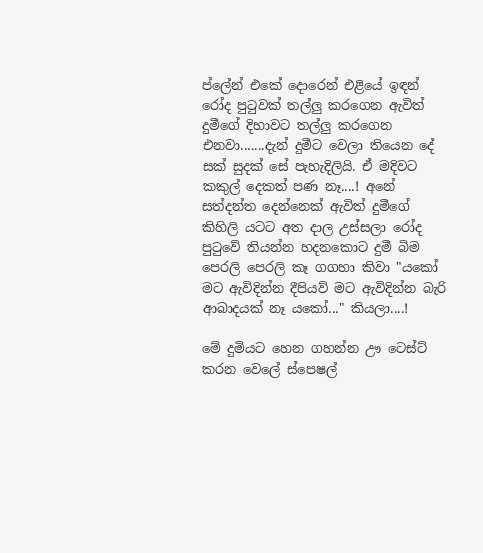ප්ලේන් එකේ දොරෙන් එළියේ ඉඳන් රෝද පුටුවක් තල්ලු කරගෙන ඇවිත් දුමීගේ දිහාවට තල්ලු කරගෙන එනවා.......දැන් දුමීට වෙලා තියෙන දේ සක් සුදක් සේ පැහැදිලියි. ඒ මදිවට කකුල් දෙකත් පණ නෑ....! අනේ සත්දන්ත දෙන්නෙක් ඇවිත් දුමීගේ කිහිලි යටට අත දාල උස්සලා රෝද පුටුවේ තියන්න හදනකොට දුමී බිම පෙරලි පෙරලි කෑ ගගහා කිවා "යකෝ මට ඇවිදින්න දීපියව් මට ඇවිදින්න බැරි ආබාදයක් නෑ යකෝ..." කියලා....!

මේ දුමියට හෙන ගහන්න ඌ ටෙස්ට් කරන වෙලේ ස්පෙෂල්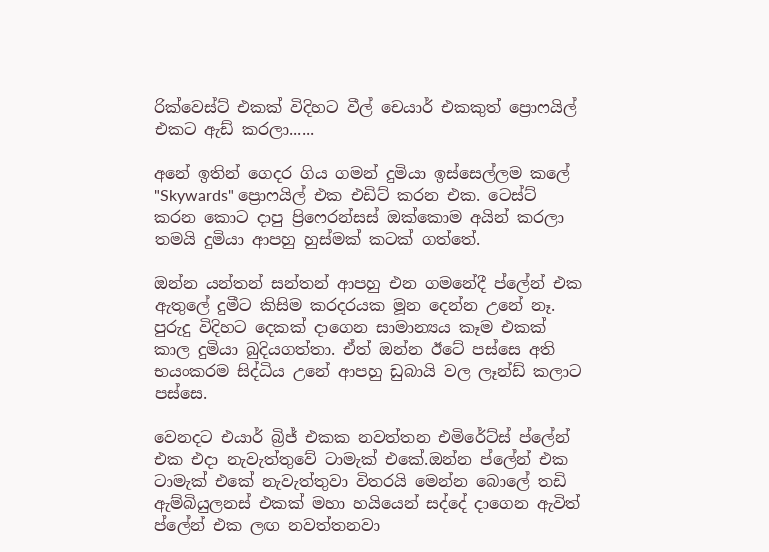රික්වෙස්ට් එකක් විදිහට වීල් චෙයාර් එකකුත් ප්‍රොෆයිල් එකට ඇඩ් කරලා......

අනේ ඉතින් ගෙදර ගිය ගමන් දුමියා ඉස්සෙල්ලම කලේ "Skywards" ප්‍රොෆයිල් එක එඩිට් කරන එක. ටෙස්ට් කරන කොට දාපු ප්‍රිෆෙරන්සස් ඔක්කොම අයින් කරලා තමයි දුමියා ආපහු හුස්මක් කටක් ගත්තේ.

ඔන්න යන්තන් සන්තන් ආපහු එන ගමනේදී ප්ලේන් එක ඇතුලේ දුමීට කිසිම කරදරයක මූන දෙන්න උනේ නෑ. පුරුදු විදිහට දෙකක් දාගෙන සාමාන්‍යය කෑම එකක් කාල දුමියා බුදියගත්තා. ඒත් ඔන්න ඊටේ පස්සෙ අති භයංකරම සිද්ධිය උනේ ආපහු ඩුබායි වල ලෑන්ඩ් කලාට පස්සෙ.

වෙනදට එයාර් බ්‍රිජ් එකක නවත්තන එමිරේට්ස් ප්ලේන් එක එදා නැවැත්තුවේ ටාමැක් එකේ.ඔන්න ප්ලේන් එක ටාමැක් එකේ නැවැත්තුවා විතරයි මෙන්න බොලේ තඩි ඇම්බියුලනස් එකක් මහා හයියෙන් සද්දේ දාගෙන ඇවිත් ප්ලේන් එක ලඟ නවත්තනවා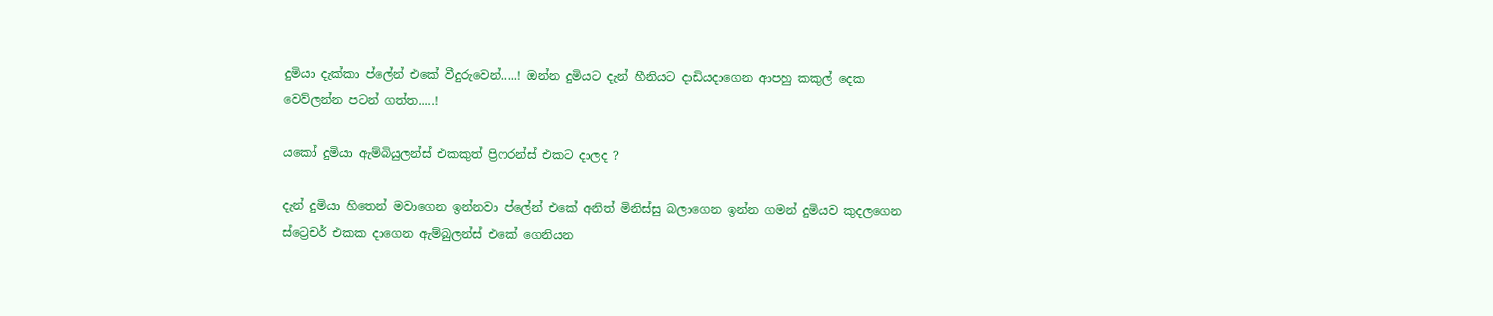දුමියා දැක්කා ප්ලේන් එකේ වීදුරුවෙන්.....! ඔන්න දුමියට දැන් හීනියට දාඩියදාගෙන ආපහු කකුල් දෙක වෙව්ලන්න පටන් ගත්ත.....!

යකෝ දුමියා ඇම්බියුලන්ස් එකකුත් ප්‍රිෆරන්ස් එකට දාලද ?

දැන් දුමියා හිතෙන් මවාගෙන ඉන්නවා ප්ලේන් එකේ අනිත් මිනිස්සු බලාගෙන ඉන්න ගමන් දුමියව කුදලගෙන ස්ට්‍රෙචර් එකක දාගෙන ඇම්බුලන්ස් එකේ ගෙනියන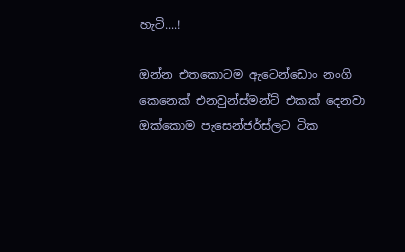හැටි....!

ඔන්න එතකොටම ඇටෙන්ඩොං නංගි කෙනෙක් එනවුන්ස්මන්ට් එකක් දෙනවා ඔක්කොම පැසෙන්ජර්ස්ලට ටික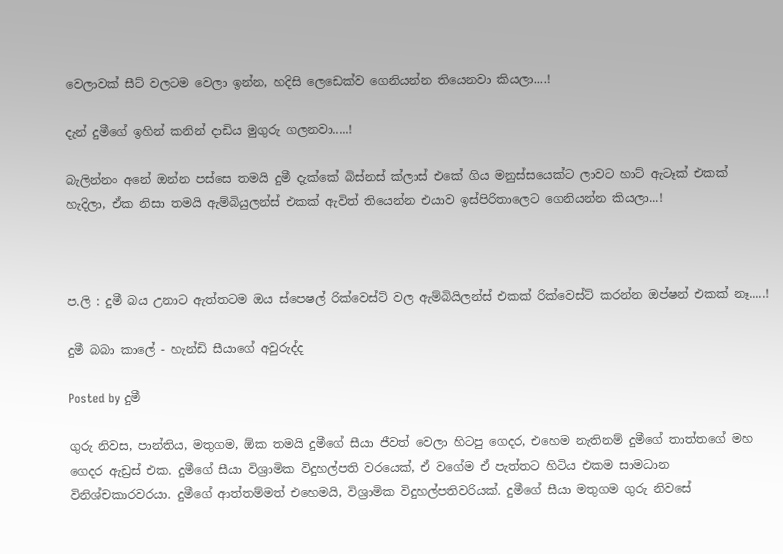වෙලාවක් සීට් වලටම වෙලා ඉන්න, හදිසි ලෙඩෙක්ව ගෙනියන්න තියෙනවා කියලා....!

දැන් දුමීගේ ඉහින් කනින් දාඩිය මුගුරු ගලනවා.....!

බැලින්නං අනේ ඔන්න පස්සෙ තමයි දුමී දැක්කේ බිස්නස් ක්ලාස් එකේ ගිය මනුස්සයෙක්ට ලාවට හාට් ඇටෑක් එකක් හැදිලා, ඒක නිසා තමයි ඇම්බියුලන්ස් එකක් ඇවිත් තියෙන්න එයාව ඉස්පිරිතාලෙට ගෙනියන්න කියලා...!



ප.ලි : දුමී බය උනාට ඇත්තටම ඔය ස්පෙෂල් රික්වෙස්ට් වල ඇම්බියිලන්ස් එකක් රික්වෙස්ට් කරන්න ඔප්ෂන් එකක් නෑ.....!

දුමී බබා කාලේ - හැන්ඩි සීයාගේ අවුරුද්ද

Posted by දුමී

ගුරු නිවස, පාන්තිය, මතුගම, ඕක තමයි දුමීගේ සීයා ජීවත් වෙලා හිටපු ගෙදර, එහෙම නැතිනම් දුමීගේ තාත්තගේ මහ ගෙදර ඇඩ්‍රස් එක. දුමීගේ සීයා විශ්‍රාමික විදුහල්පති වරයෙක්, ඒ වගේම ඒ පැත්තට හිටිය එකම සාමධාන විනිශ්චකාරවරයා. දුමීගේ ආත්තම්මත් එහෙමයි, විශ්‍රාමික විදුහල්පතිවරියක්. දුමීගේ සීයා මතුගම ගුරු නිවසේ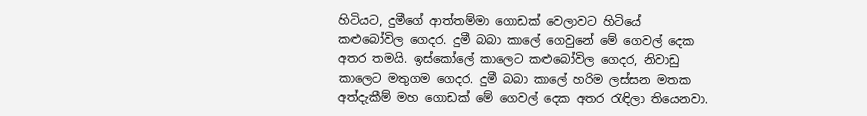හිටියට, දුමීගේ ආත්තම්මා ගොඩක් වෙලාවට හිටියේ කළුබෝවිල ගෙදර. දුමී බබා කාලේ ගෙවුනේ මේ ගෙවල් දෙක අතර තමයි. ඉස්කෝලේ කාලෙට කළුබෝවිල ගෙදර, නිවාඩු කාලෙට මතුගම ගෙදර. දුමී බබා කාලේ හරිම ලස්සන මතක අත්දැකීම් මහ ගොඩක් මේ ගෙවල් දෙක අතර රැඳිලා තියෙනවා.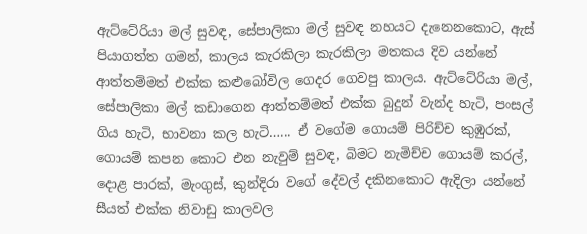ඇට්ටේරියා මල් සුවඳ, සේපාලිකා මල් සුවඳ නහයට දැනෙනකොට, ඇස් පියාගත්ත ගමන්, කාලය කැරකිලා කැරකිලා මතකය දිව යන්නේ ආත්තම්මත් එක්ක කළුබෝවිල ගෙදර ගෙවපු කාලය. ඇට්ටේරියා මල්, සේපාලිකා මල් කඩාගෙන ආත්තම්මත් එක්ක බුදුන් වැන්ද හැටි, පංසල් ගිය හැටි, භාවනා කල හැටි…... ඒ වගේම ගොයම් පිරිච්ච කුඹුරක්, ගොයම් කපන කොට එන නැවුම් සුවඳ, බිමට නැමිච්ච ගොයම් කරල්, දොළ පාරක්, මැංගුස්, කුන්දිරා වගේ දේවල් දකිනකොට ඇදිලා යන්නේ සීයත් එක්ක නිවාඩු කාලවල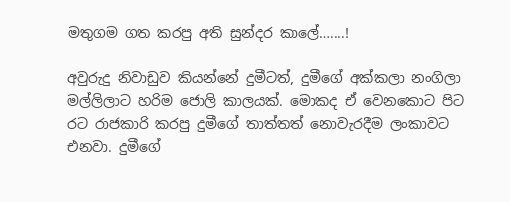මතුගම ගත කරපු අති සුන්දර කාලේ…....!

අවුරුදු නිවාඩුව කියන්නේ දුමීටත්, දුමීගේ අක්කලා නංගිලා මල්ලිලාට හරිම ජොලි කාලයක්. මොකද ඒ වෙනකොට පිට රට රාජකාරි කරපු දුමීගේ තාත්තත් නොවැරදීම ලංකාවට එනවා. දුමීගේ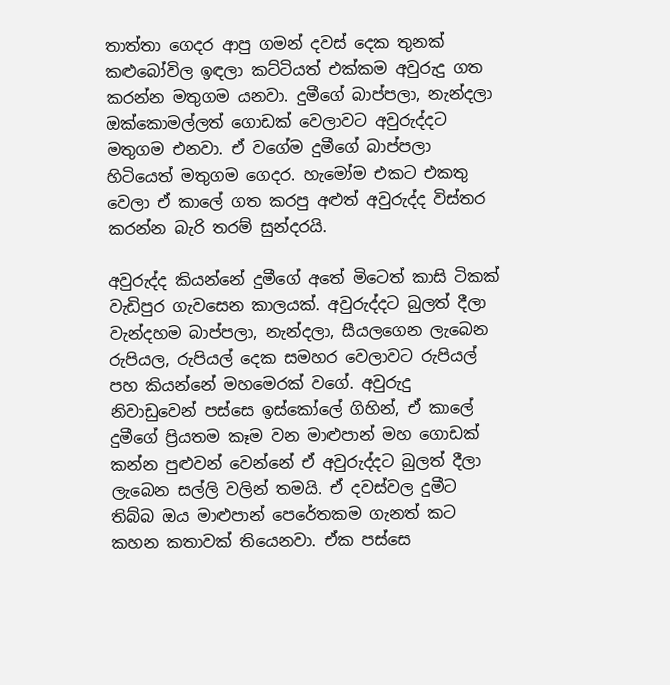තාත්තා ගෙදර ආපු ගමන් දවස් දෙක තුනක් කළුබෝවිල ඉඳලා කට්ටියත් එක්කම අවුරුදු ගත කරන්න මතුගම යනවා. දුමීගේ බාප්පලා, නැන්දලා ඔක්කොමල්ලත් ගොඩක් වෙලාවට අවුරුද්දට මතුගම එනවා. ඒ වගේම දුමීගේ බාප්පලා හිටියෙත් මතුගම ගෙදර. හැමෝම එකට එකතු වෙලා ඒ කාලේ ගත කරපු අළුත් අවුරුද්ද විස්තර කරන්න බැරි තරම් සුන්දරයි.

අවුරුද්ද කියන්නේ දුමීගේ අතේ මිටෙත් කාසි ටිකක් වැඩිපුර ගැවසෙන කාලයක්. අවුරුද්දට බුලත් දීලා වැන්දහම බාප්පලා, නැන්දලා, සීයලගෙන ලැබෙන රුපියල, රුපියල් දෙක සමහර වෙලාවට රුපියල් පහ කියන්නේ මහමෙරක් වගේ. අවුරුදු නිවාඩුවෙන් පස්සෙ ඉස්කෝලේ ගිහින්, ඒ කාලේ දුමීගේ ප්‍රියතම කෑම වන මාළුපාන් මහ ගොඩක් කන්න පුළුවන් වෙන්නේ ඒ අවුරුද්දට බුලත් දීලා ලැබෙන සල්ලි වලින් තමයි. ඒ දවස්වල දුමීට තිබ්බ ඔය මාළුපාන් පෙරේතකම ගැනත් කට කහන කතාවක් තියෙනවා. ඒක පස්සෙ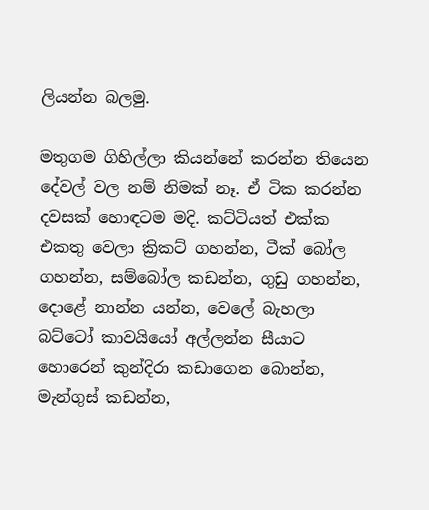ලියන්න බලමු.

මතුගම ගිහිල්ලා කියන්නේ කරන්න තියෙන දේවල් වල නම් නිමක් නෑ. ඒ ටික කරන්න දවසක් හොඳටම මදි. කට්ටියත් එක්ක එකතු වෙලා ක්‍රිකට් ගහන්න, ටීක් බෝල ගහන්න, සම්බෝල කඩන්න, ගුඩු ගහන්න, දොළේ නාන්න යන්න, වෙලේ බැහලා බට්ටෝ කාවයියෝ අල්ලන්න සීයාට හොරෙන් කුන්දිරා කඩාගෙන බොන්න, මැන්ගුස් කඩන්න,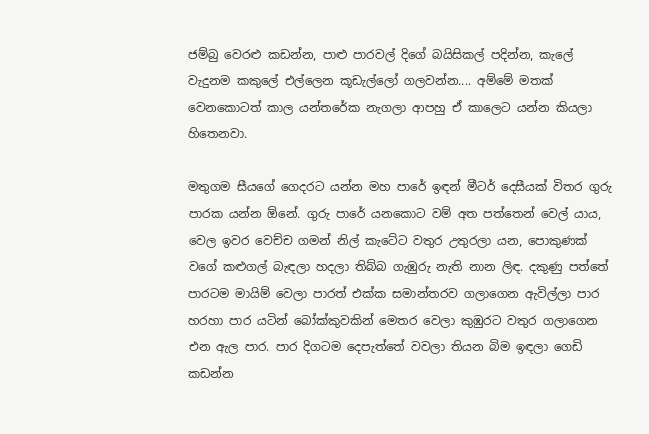ජම්බු වෙරළු කඩන්න, පාළු පාරවල් දිගේ බයිසිකල් පදින්න, කැලේ වැදුනම කකුලේ එල්ලෙන කූඩැල්ලෝ ගලවන්න.... අම්මේ මතක් වෙනකොටත් කාල යන්තරේක නැගලා ආපහු ඒ කාලෙට යන්න කියලා හිතෙනවා.

මතුගම සීයගේ ගෙදරට යන්න මහ පාරේ ඉඳන් මීටර් දෙසීයක් විතර ගුරු පාරක යන්න ඕනේ. ගුරු පාරේ යනකොට වම් අත පත්තෙන් වෙල් යාය, වෙල ඉවර වෙච්ච ගමන් නිල් කැටේට වතුර උතුරලා යන, පොකුණක් වගේ කළුගල් බැඳලා හදලා තිබ්බ ගැඹුරු නැති නාන ලිඳ. දකුණු පත්තේ පාරටම මායිම් වෙලා පාරත් එක්ක සමාන්තරව ගලාගෙන ඇවිල්ලා පාර හරහා පාර යටින් බෝක්කුවකින් මෙතර වෙලා කුඹුරට වතුර ගලාගෙන එන ඇල පාර. පාර දිගටම දෙපැත්තේ වවලා තියන බිම ඉඳලා ගෙඩි කඩන්න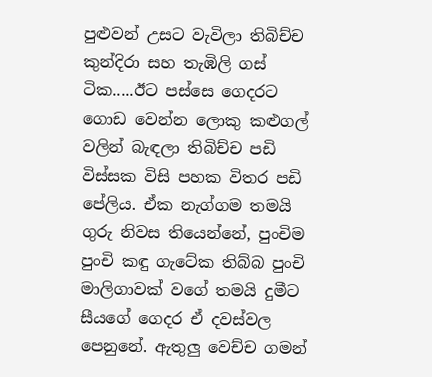පුළුවන් උසට වැවිලා තිබිච්ච කුන්දිරා සහ තැඹිලි ගස් ටික.....ඊට පස්සෙ ගෙදරට ගොඩ වෙන්න ලොකු කළුගල් වලින් බැඳලා තිබිච්ච පඩි විස්සක විසි පහක විතර පඩි පේලිය. ඒක නැග්ගම තමයි ගුරු නිවස තියෙන්නේ, පුංචිම පුංචි කඳු ගැටේක තිබ්බ පුංචි මාලිගාවක් වගේ තමයි දුමීට සීයගේ ගෙදර ඒ දවස්වල පෙනුනේ. ඇතුලු වෙච්ච ගමන්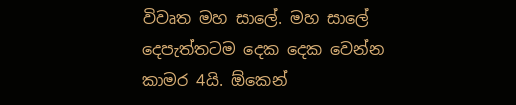විවෘත මහ සාලේ. මහ සාලේ දෙපැත්තටම දෙක දෙක වෙන්න කාමර 4යි. ඕකෙන්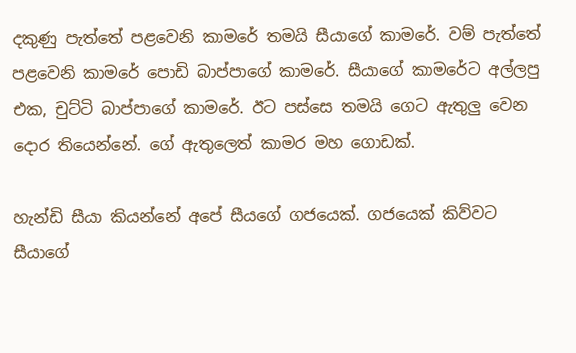දකුණු පැත්තේ පළවෙනි කාමරේ තමයි සීයාගේ කාමරේ. වම් පැත්තේ පළවෙනි කාමරේ පොඩි බාප්පාගේ කාමරේ. සීයාගේ කාමරේට අල්ලපු එක, චුට්ටි බාප්පාගේ කාමරේ. ඊට පස්සෙ තමයි ගෙට ඇතුලු වෙන දොර තියෙන්නේ. ගේ ඇතුලෙත් කාමර මහ ගොඩක්.

හැන්ඩි සීයා කියන්නේ අපේ සීයගේ ගජයෙක්. ගජයෙක් කිව්වට සීයාගේ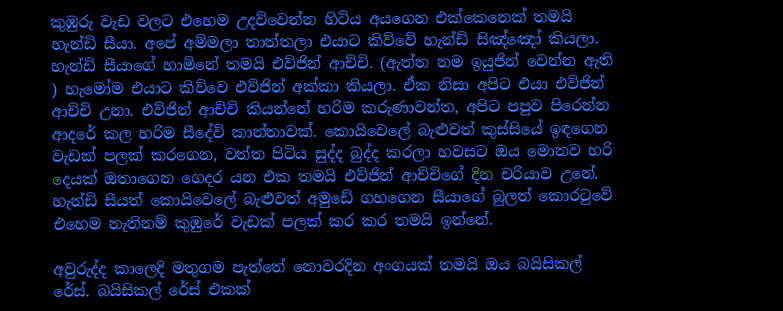කුඹුරු වැඩ වලට එහෙම උදව්වෙන්න හිටිය අයගෙන එක්කෙනෙක් තමයි හැන්ඩි සීයා. අපේ අම්මලා තාත්තලා එයාට කිව්වේ හැන්ඩි සිඤ්ඤෝ කියලා. හැන්ඩි සීයාගේ හාමිනේ තමයි එව්ජින් ආච්චි. (ඇත්ත නම ඉයුජින් වෙන්න ඇති ) හැමෝම එයාට කිව්වෙ එව්ජින් අක්කා කියලා. ඒක නිසා අපිට එයා එව්ජින් ආච්චි උනා. එව්ජින් ආච්චි කියන්නේ හරිම කරුණාවන්ත, අපිට පපුව පිරෙන්න ආදරේ කල හරිම සීදේවි කාන්තාවක්. කොයිවෙලේ බැළුවත් කුස්සියේ ඉඳගෙන වැඩක් පලක් කරගෙන, වත්ත පිටිය සුද්ද බුද්ද කරලා හවසට ඔය මොනව හරි දෙයක් ඔතාගෙන ගෙදර යන එක තමයි එව්ජින් ආච්චිගේ දින චරියාව උනේ. හැන්ඩි සීයත් කොයිවෙලේ බැළුවත් අමුඩේ ගහගෙන සීයාගේ බුලත් කොරටුවේ එහෙම නැතිනම් කුඹුරේ වැඩක් පලක් කර කර තමයි ඉන්නේ.

අවුරුද්ද කාලෙදි මතුගම පැත්තේ නොවරදින අංගයක් තමයි ඔය බයිසිකල් රේස්. බයිසිකල් රේස් එකක්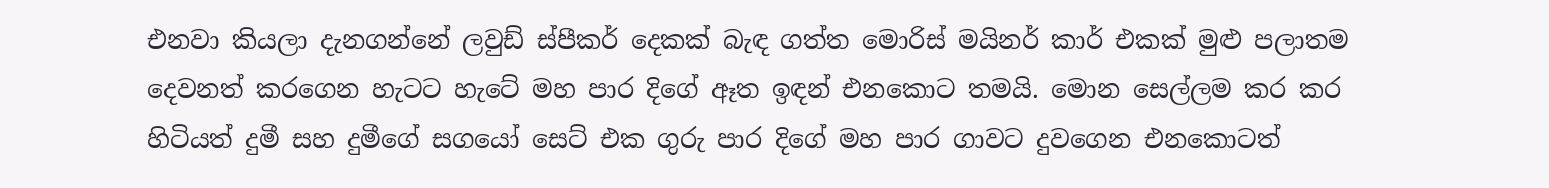එනවා කියලා දැනගන්නේ ලවුඩ් ස්පීකර් දෙකක් බැඳ ගත්ත මොරිස් මයිනර් කාර් එකක් මුළු පලාතම දෙවනත් කරගෙන හැටට හැටේ මහ පාර දිගේ ඈත ඉඳන් එනකොට තමයි. මොන සෙල්ලම කර කර හිටියත් දුමී සහ දුමීගේ සගයෝ සෙට් එක ගුරු පාර දිගේ මහ පාර ගාවට දුවගෙන එනකොටත්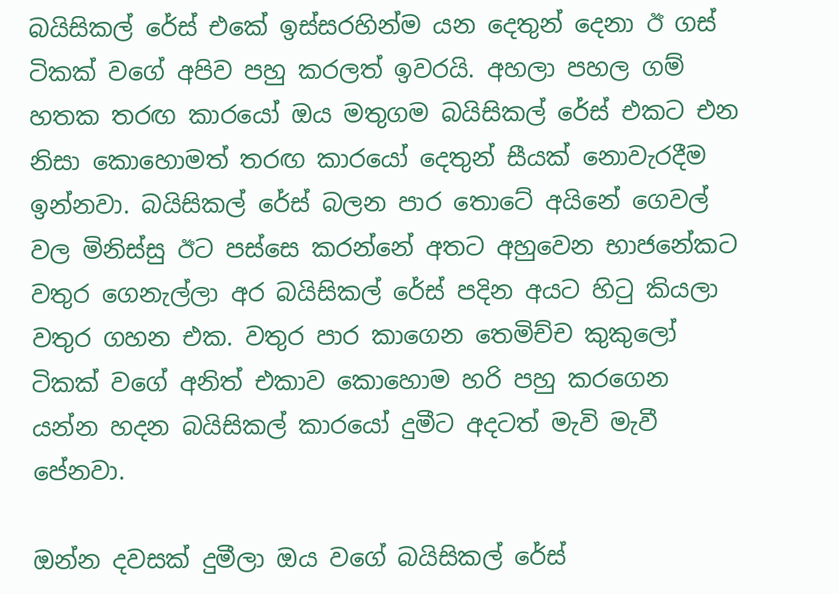බයිසිකල් රේස් එකේ ඉස්සරහින්ම යන දෙතුන් දෙනා ඊ ගස් ටිකක් වගේ අපිව පහු කරලත් ඉවරයි. අහලා පහල ගම් හතක තරඟ කාරයෝ ඔය මතුගම බයිසිකල් රේස් එකට එන නිසා කොහොමත් තරඟ කාරයෝ දෙතුන් සීයක් නොවැරදීම ඉන්නවා. බයිසිකල් රේස් බලන පාර තොටේ අයිනේ ගෙවල් වල මිනිස්සු ඊට පස්සෙ කරන්නේ අතට අහුවෙන භාජනේකට වතුර ගෙනැල්ලා අර බයිසිකල් රේස් පදින අයට හිටු කියලා වතුර ගහන එක. වතුර පාර කාගෙන තෙමිච්ච කුකුලෝ ටිකක් වගේ අනිත් එකාව කොහොම හරි පහු කරගෙන යන්න හදන බයිසිකල් කාරයෝ දුමීට අදටත් මැවි මැවී පේනවා.

ඔන්න දවසක් දුමීලා ඔය වගේ බයිසිකල් රේස්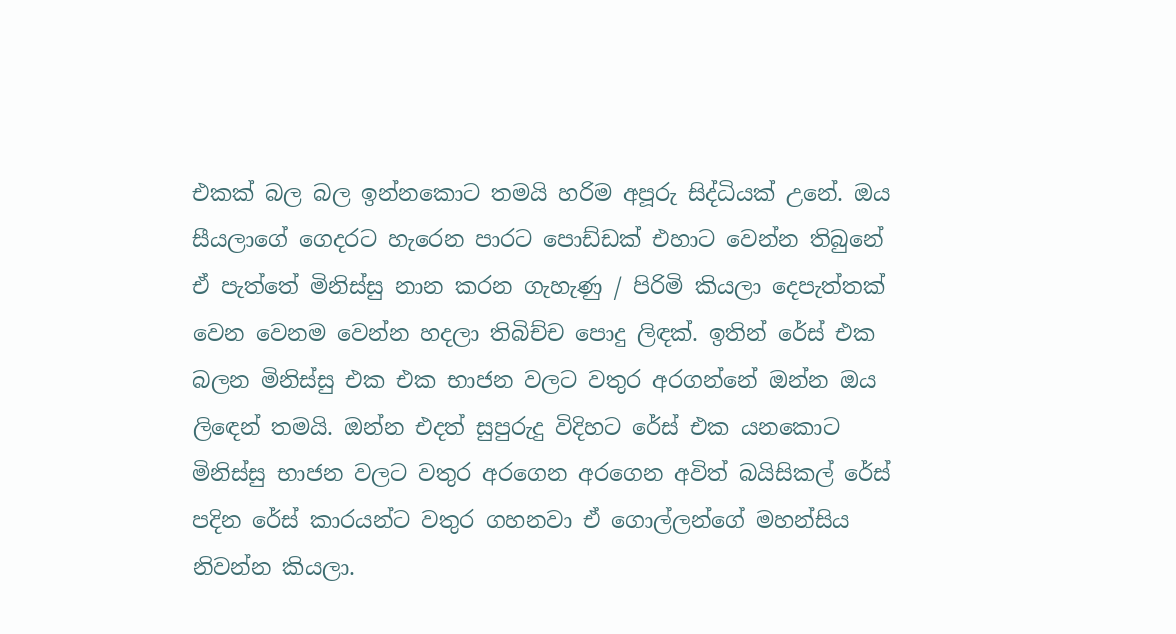එකක් බල බල ඉන්නකොට තමයි හරිම අපූරු සිද්ධියක් උනේ. ඔය සීයලාගේ ගෙදරට හැරෙන පාරට පොඩ්ඩක් එහාට වෙන්න තිබුනේ ඒ පැත්තේ මිනිස්සු නාන කරන ගැහැණු / පිරිමි කියලා දෙපැත්තක් වෙන වෙනම වෙන්න හදලා තිබිච්ච පොදු ලිඳක්. ඉතින් රේස් එක බලන මිනිස්සු එක එක භාජන වලට වතුර අරගන්නේ ඔන්න ඔය ලිඳෙන් තමයි. ඔන්න එදත් සුපුරුදු විදිහට රේස් එක යනකොට මිනිස්සු භාජන වලට වතුර අරගෙන අරගෙන අවිත් බයිසිකල් රේස් පදින රේස් කාරයන්ට වතුර ගහනවා ඒ ගොල්ලන්ගේ මහන්සිය නිවන්න කියලා.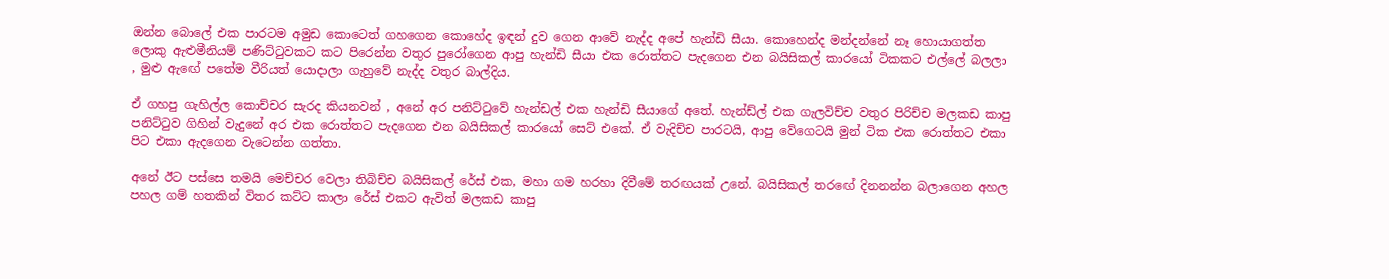ඔන්න බොලේ එක පාරටම අමුඩ කොටෙත් ගහගෙන කොහේද ඉඳන් දුව ගෙන ආවේ නැද්ද අපේ හැන්ඩි සීයා. කොහෙන්ද මන්දන්නේ නෑ හොයාගත්ත ලොකු ඇළුමීනියම් පණිට්ටුවකට කට පිරෙන්න වතුර පුරෝගෙන ආපු හැන්ඩි සීයා එක රොත්තට පැදගෙන එන බයිසිකල් කාරයෝ ටිකකට එල්ලේ බලලා , මුළු ඇඟේ පතේම වීරියත් යොදාලා ගැහුවේ නැද්ද වතුර බාල්දිය.

ඒ ගහපු ගැහිල්ල කොච්චර සැරද කියනවන් , අනේ අර පනිට්ටුවේ හැන්ඩල් එක හැන්ඩි සීයාගේ අතේ. හැන්ඩ්ල් එක ගැලවිච්ච වතුර පිරිච්ච මලකඩ කාපු පනිට්ටුව ගිහින් වැදුනේ අර එක රොත්තට පැදගෙන එන බයිසිකල් කාරයෝ සෙට් එකේ. ඒ වැදිච්ච පාරටයි, ආපු වේගෙටයි මුන් ටික එක රොත්තට එකා පිට එකා ඇදගෙන වැටෙන්න ගත්තා.

අනේ ඊට පස්සෙ තමයි මෙච්චර වෙලා තිබිච්ච බයිසිකල් රේස් එක, මහා ගම හරහා දිවීමේ තරඟයක් උනේ. බයිසිකල් තරඟේ දිනනන්න බලාගෙන අහල පහල ගම් හතකින් විතර කට්ට කාලා රේස් එකට ඇවිත් මලකඩ කාපු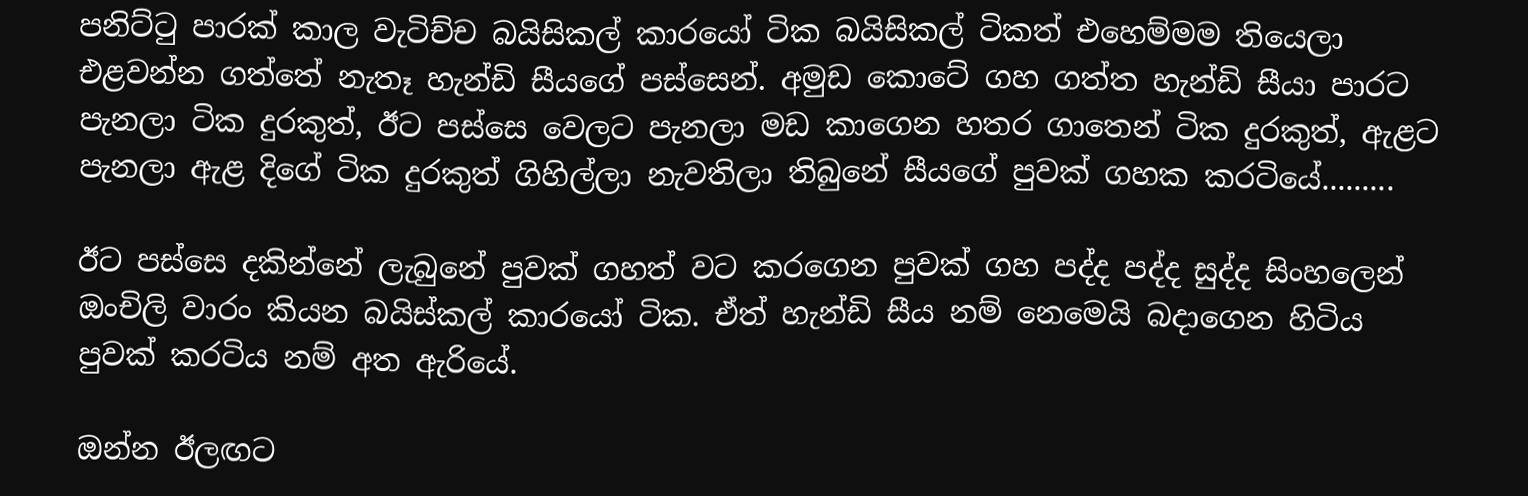පනිට්ටු පාරක් කාල වැටිච්ච බයිසිකල් කාරයෝ ටික බයිසිකල් ටිකත් එහෙම්මම තියෙලා එළවන්න ගත්තේ නැතෑ හැන්ඩි සීයගේ පස්සෙන්. අමුඩ කොටේ ගහ ගත්ත හැන්ඩි සීයා පාරට පැනලා ටික දුරකුත්, ඊට පස්සෙ වෙලට පැනලා මඩ කාගෙන හතර ගාතෙන් ටික දුරකුත්, ඇළට පැනලා ඇළ දිගේ ටික දුරකුත් ගිහිල්ලා නැවතිලා තිබුනේ සීයගේ පුවක් ගහක කරටියේ.........

ඊට පස්සෙ දකින්නේ ලැබුනේ පුවක් ගහත් වට කරගෙන පුවක් ගහ පද්ද පද්ද සුද්ද සිංහලෙන් ඔංචිලි වාරං කියන බයිස්කල් කාරයෝ ටික. ඒත් හැන්ඩි සීය නම් නෙමෙයි බදාගෙන හිටිය පුවක් කරටිය නම් අත ඇරියේ.

ඔන්න ඊලඟට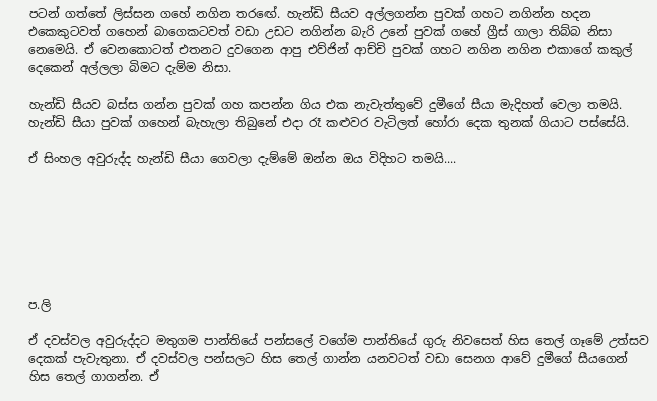පටන් ගත්තේ ලිස්සන ගහේ නගින තරඟේ. හැන්ඩි සීයව අල්ලගන්න පුවක් ගහට නගින්න හදන එකෙකුටවත් ගහෙන් බාගෙකටවත් වඩා උඩට නගින්න බැරි උනේ පුවක් ගහේ ග්‍රීස් ගාලා තිබ්බ නිසා නෙමෙයි. ඒ වෙනකොටත් එතනට දුවගෙන ආපු එව්ජින් ආච්චි පුවක් ගහට නගින නගින එකාගේ කකුල් දෙකෙන් අල්ලලා බිමට දැම්ම නිසා.

හැන්ඩි සීයව බස්ස ගන්න පුවක් ගහ කපන්න ගිය එක නැවැත්තුවේ දුමීගේ සීයා මැදිහත් වෙලා තමයි. හැන්ඩි සීයා පුවක් ගහෙන් බැහැලා තිබුනේ එදා රෑ කළුවර වැටිලත් හෝරා දෙක තුනක් ගියාට පස්සේයි.

ඒ සිංහල අවුරුද්ද හැන්ඩි සීයා ගෙවලා දැම්මේ ඔන්න ඔය විදිහට තමයි....







ප.ලි

ඒ දවස්වල අවුරුද්දට මතුගම පාන්තියේ පන්සලේ වගේම පාන්තියේ ගුරු නිවසෙත් හිස තෙල් ගෑමේ උත්සව දෙකක් පැවැතුනා. ඒ දවස්වල පන්සලට හිස තෙල් ගාන්න යනවටත් වඩා සෙනග ආවේ දුමීගේ සීයගෙන් හිස තෙල් ගාගන්න. ඒ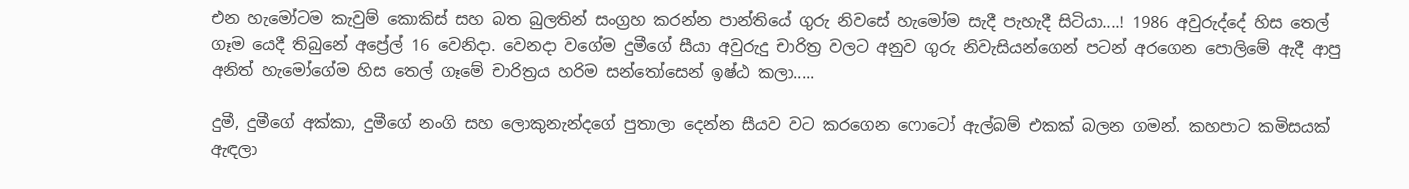එන හැමෝටම කැවුම් කොකිස් සහ බත බුලතින් සංග්‍රහ කරන්න පාන්තියේ ගුරු නිවසේ හැමෝම සැදී පැහැදී සිටියා....! 1986 අවුරුද්දේ හිස තෙල් ගෑම යෙදී තිබුනේ අප්‍රේල් 16 වෙනිදා. වෙනදා වගේම දුමීගේ සීයා අවුරුදු චාරිත්‍ර වලට අනුව ගුරු නිවැසියන්ගෙන් පටන් අරගෙන පොලිමේ ඇදී ආපු අනිත් හැමෝගේම හිස තෙල් ගෑමේ චාරිත්‍රය හරිම සන්තෝසෙන් ඉෂ්ඨ කලා.....

දුමී, දුමීගේ අක්කා, දුමීගේ නංගි සහ ලොකුනැන්දගේ පුතාලා දෙන්න සීයව වට කරගෙන ෆොටෝ ඇල්බම් එකක් බලන ගමන්. කහපාට කමිසයක් ඇඳලා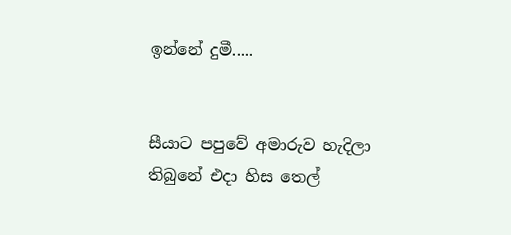ඉන්නේ දුමී.....


සීයාට පපුවේ අමාරුව හැදිලා තිබුනේ එදා හිස තෙල්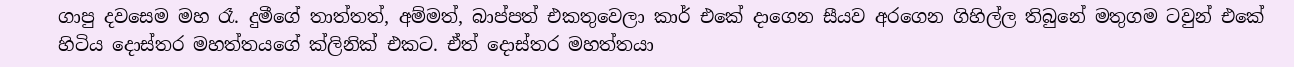ගාපු දවසෙම මහ රෑ. දුමීගේ තාත්තත්, අම්මත්, බාප්පත් එකතුවෙලා කාර් එකේ දාගෙන සීයව අරගෙන ගිහිල්ල තිබුනේ මතුගම ටවුන් එකේ හිටිය දොස්තර මහත්තයගේ ක්ලිනික් එකට. ඒත් දොස්තර මහත්තයා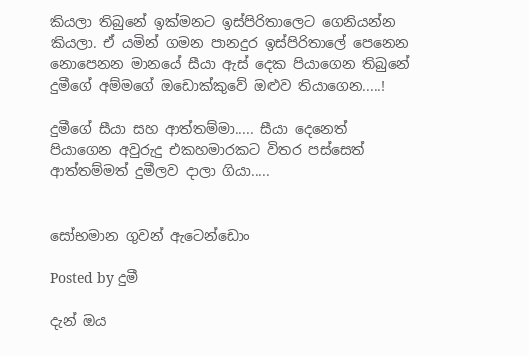කියලා තිබුනේ ඉක්මනට ඉස්පිරිතාලෙට ගෙනියන්න කියලා. ඒ යමින් ගමන පානදුර ඉස්පිරිතාලේ පෙනෙන නොපෙනන මානයේ සීයා ඇස් දෙක පියාගෙන තිබුනේ දුමීගේ අම්මගේ ඔඩොක්කුවේ ඔළුව තියාගෙන.....!

දුමීගේ සීයා සහ ආත්තම්මා..... සීයා දෙනෙත් පියාගෙන අවුරුදු එකහමාරකට විතර පස්සෙත් ආත්තම්මත් දුමීලව දාලා ගියා.....


සෝභමාන ගුවන් ඇටෙන්ඩොං

Posted by දුමී

දැන් ඔය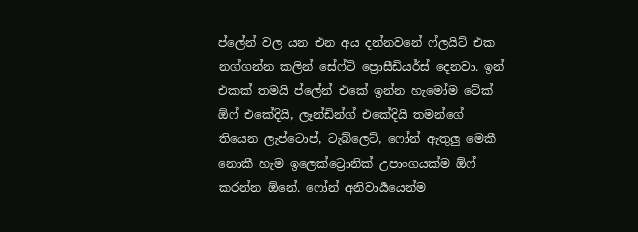ප්ලේන් වල යන එන අය දන්නවනේ ෆ්ලයිට් එක නග්ගන්න කලින් සේෆ්ටි ප්‍රොසීඩියර්ස් දෙනවා. ඉන් එකක් තමයි ප්ලේන් එකේ ඉන්න හැමෝම ටේක් ඕෆ් එකේදියි, ලෑන්ඩින්ග් එකේදියි තමන්ගේ තියෙන ලැප්ටොප්, ටැබ්ලෙට්, ෆෝන් ඇතුලු මෙකී නොකී හැම ඉලෙක්ට්‍රොනික් උපාංගයක්ම ඕෆ් කරන්න ඕනේ. ෆෝන් අනිවාර්‍යයෙන්ම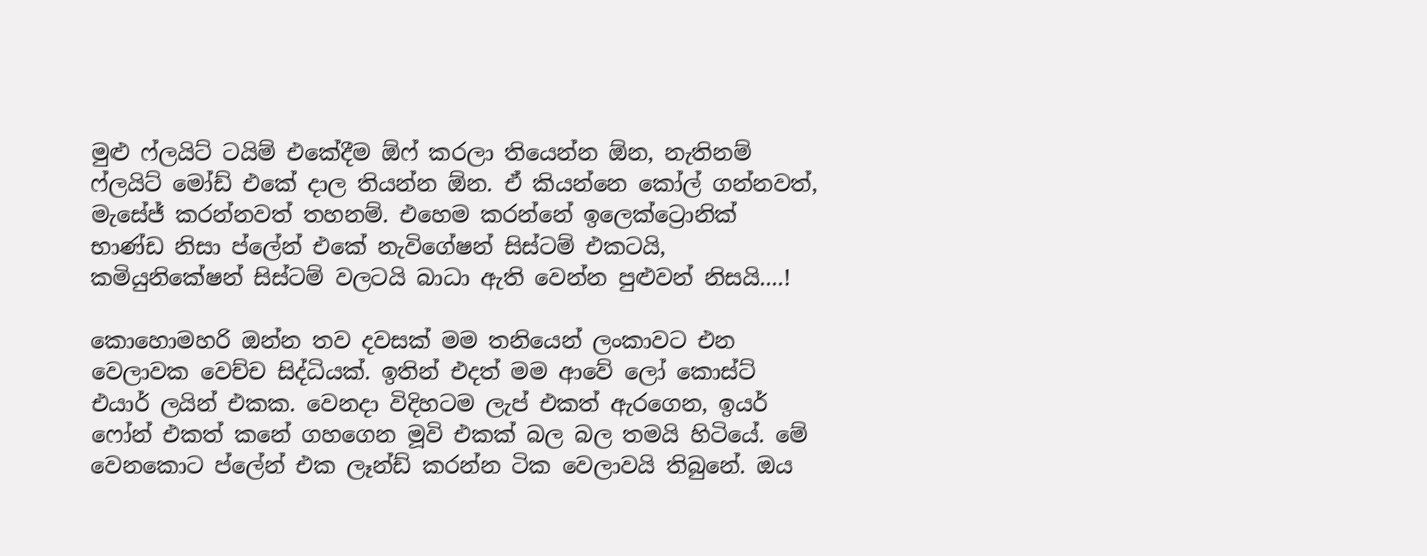මුළු ෆ්ලයිට් ටයිම් එකේදීම ඕෆ් කරලා තියෙන්න ඕන, නැතිනම් ෆ්ලයිට් මෝඩ් එකේ දාල තියන්න ඕන. ඒ කියන්නෙ කෝල් ගන්නවත්, මැසේජ් කරන්නවත් තහනම්. එහෙම කරන්නේ ඉලෙක්ට්‍රොනික් භාණ්ඩ නිසා ප්ලේන් එකේ නැවිගේෂන් සිස්ටම් එකටයි, කමියුනිකේෂන් සිස්ටම් වලටයි බාධා ඇති වෙන්න පුළුවන් නිසයි....!

කොහොමහරි ඔන්න තව දවසක් මම තනියෙන් ලංකාවට එන වෙලාවක වෙච්ච සිද්ධියක්. ඉතින් එදත් මම ආවේ ලෝ කොස්ට් එයාර් ලයින් එකක. වෙනදා විදිහටම ලැප් එකත් ඇරගෙන, ඉයර් ෆෝන් එකත් කනේ ගහගෙන මූවි එකක් බල බල තමයි හිටියේ. මේ වෙනකොට ප්ලේන් එක ලෑන්ඩ් කරන්න ටික වෙලාවයි තිබුනේ. ඔය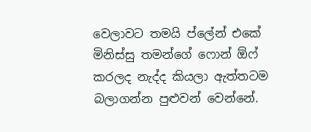වෙලාවට තමයි ප්ලේන් එකේ මිනිස්සු තමන්ගේ ෆොන් ඕෆ් කරලද නැද්ද කියලා ඇත්තටම බලාගන්න පුළුවන් වෙන්නේ.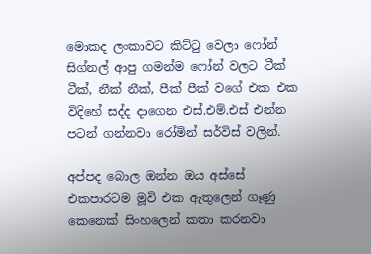මොකද ලංකාවට කිට්ටු වෙලා ෆෝන් සිග්නල් ආපු ගමන්ම ෆෝන් වලට ටීක් ටීක්, නීක් නීක්, පීක් පීක් වගේ එක එක විදිහේ සද්ද දාගෙන එස්.එම්.එස් එන්න පටන් ගන්නවා රෝමින් සර්විස් වලින්.

අප්පද බොල ඔන්න ඔය අස්සේ එකපාරටම මූවි එක ඇතුලෙන් ගෑණු කෙනෙක් සිංහලෙන් කතා කරනවා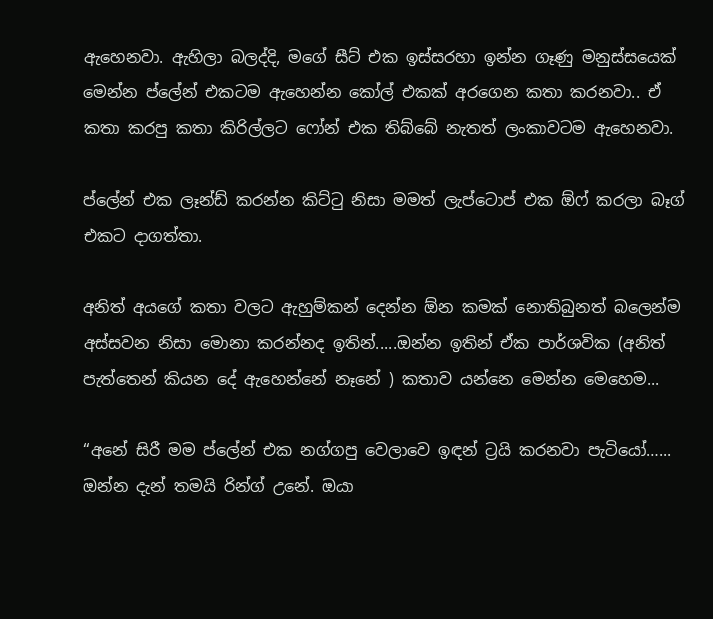ඇහෙනවා. ඇහිලා බලද්දි, මගේ සීට් එක ඉස්සරහා ඉන්න ගෑණු මනුස්සයෙක් මෙන්න ප්ලේන් එකටම ඇහෙන්න කෝල් එකක් අරගෙන කතා කරනවා.. ඒ කතා කරපු කතා කිරිල්ලට ෆෝන් එක තිබ්බේ නැතත් ලංකාවටම ඇහෙනවා.

ප්ලේන් එක ලෑන්ඩ් කරන්න කිට්ටු නිසා මමත් ලැප්ටොප් එක ඕෆ් කරලා බෑග් එකට දාගත්තා.

අනිත් අයගේ කතා වලට ඇහුම්කන් දෙන්න ඕන කමක් නොතිබුනත් බලෙන්ම අස්සවන නිසා මොනා කරන්නද ඉතින්.....ඔන්න ඉතින් ඒක පාර්ශවික (අනිත් පැත්තෙන් කියන දේ ඇහෙන්නේ නෑනේ ) කතාව යන්නෙ මෙන්න මෙහෙම...

“අනේ සිරී මම ප්ලේන් එක නග්ගපු වෙලාවෙ ඉඳන් ට්‍රයි කරනවා පැටියෝ…... ඔන්න දැන් තමයි රින්ග් උනේ. ඔයා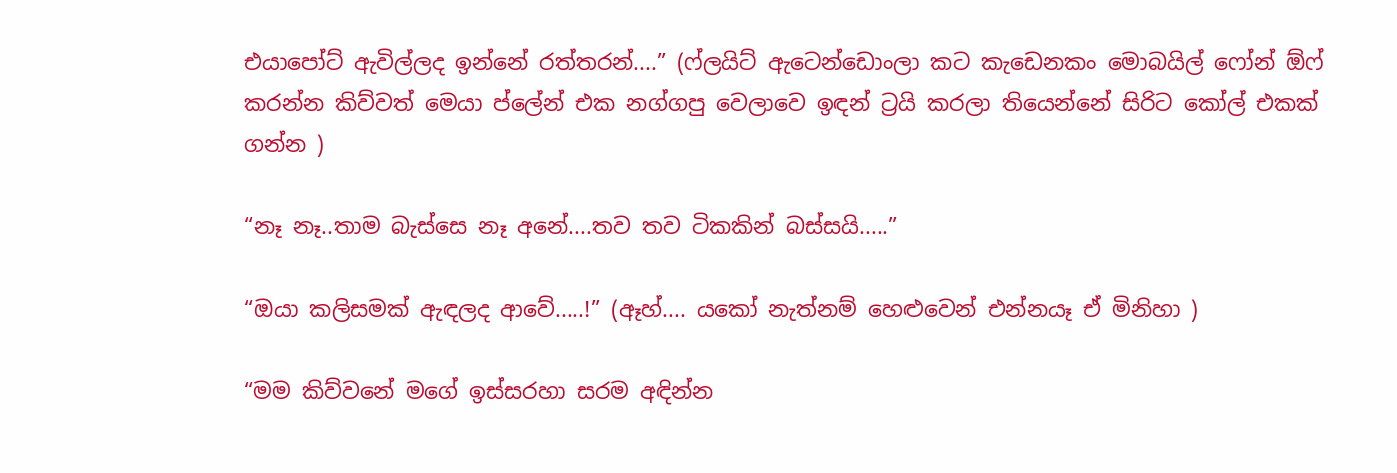එයාපෝට් ඇවිල්ලද ඉන්නේ රත්තරන්....” (ෆ්ලයිට් ඇටෙන්ඩොංලා කට කැඩෙනකං මොබයිල් ෆෝන් ඕෆ් කරන්න කිව්වත් මෙයා ප්ලේන් එක නග්ගපු වෙලාවෙ ඉඳන් ට්‍රයි කරලා තියෙන්නේ සිරිට කෝල් එකක් ගන්න )

“නෑ නෑ..තාම බැස්සෙ නෑ අනේ....තව තව ටිකකින් බස්සයි.....”

“ඔයා කලිසමක් ඇඳලද ආවේ.....!” (ඈහ්.... යකෝ නැත්නම් හෙළුවෙන් එන්නයෑ ඒ මිනිහා )

“මම කිව්වනේ මගේ ඉස්සරහා සරම අඳින්න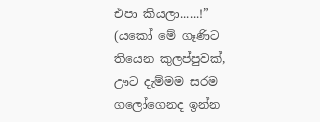එපා කියලා......!” (යකෝ මේ ගෑණිට තියෙන කුලප්පුවක්, ඌට දැම්මම සරම ගලෝගෙනද ඉන්න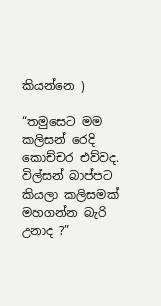කියන්නෙ )

“තමුසෙට මම කලිසන් රෙදි කොච්චර එව්වද. විල්සන් බාප්පට කියලා කලිසමක් මහගන්න බැරි උනාද ?”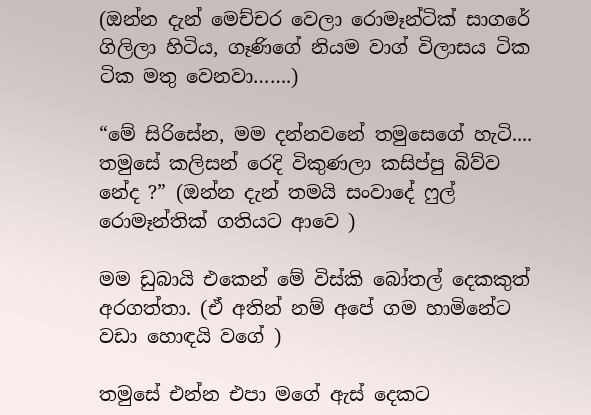(ඔන්න දැන් මෙච්චර වෙලා රොමෑන්ටික් සාගරේ ගිලිලා හිටිය, ගෑණිගේ නියම වාග් විලාසය ටික ටික මතු වෙනවා…….)

“මේ සිරිසේන, මම දන්නවනේ තමුසෙගේ හැටි.... තමුසේ කලිසන් රෙදි විකුණලා කසිප්පු බිව්ව නේද ?” (ඔන්න දැන් තමයි සංවාදේ ෆුල් රොමෑන්තික් ගතියට ආවෙ )

මම ඩුබායි එකෙන් මේ විස්කි බෝතල් දෙකකුත් අරගත්තා. (ඒ අතින් නම් අපේ ගම හාමිනේට වඩා හොඳයි වගේ )

තමුසේ එන්න එපා මගේ ඇස් දෙකට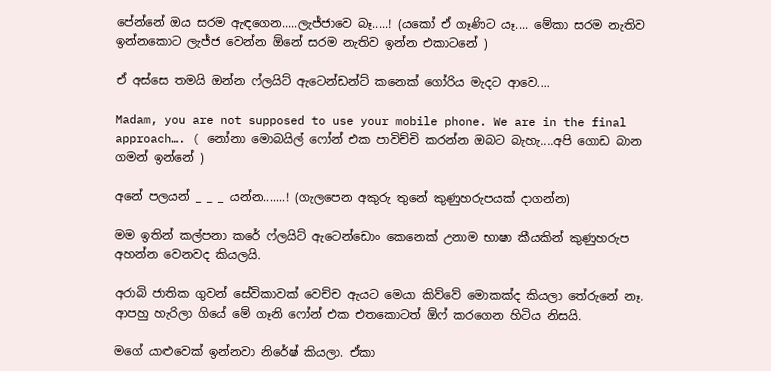පේන්නේ ඔය සරම ඇඳගෙන.....ලැජ්ජාවෙ බෑ.....! (යකෝ ඒ ගෑණිට යෑ.... මේකා සරම නැතිව ඉන්නකොට ලැජ්ජ වෙන්න ඕනේ සරම නැතිව ඉන්න එකාටනේ )

ඒ අස්සෙ තමයි ඔන්න ෆ්ලයිට් ඇටෙන්ඩන්ට් කනෙක් ගෝරිය මැදට ආවෙ....

Madam, you are not supposed to use your mobile phone. We are in the final approach…. ( නෝනා මොබයිල් ෆෝන් එක පාවිච්චි කරන්න ඔබට බැහැ....අපි ගොඩ බාන ගමන් ඉන්නේ )

අනේ පලයන් _ _ _ යන්න.......! (ගැලපෙන අකුරු තුනේ කුණුහරුපයක් දාගන්න)

මම ඉතින් කල්පනා කරේ ෆ්ලයිට් ඇටෙන්ඩොං කෙනෙක් උනාම භාෂා කීයකින් කුණුහරුප අහන්න වෙනවද කියලයි.

අරාබි ජාතික ගුවන් සේවිකාවක් වෙච්ච ඇයට මෙයා කිව්වේ මොකක්ද කියලා තේරුනේ නෑ. ආපහු හැරිලා ගියේ මේ ගෑනි ෆෝන් එක එතකොටත් ඕෆ් කරගෙන හිටිය නිසයි.

මගේ යාළුවෙක් ඉන්නවා නිරේෂ් කියලා. ඒකා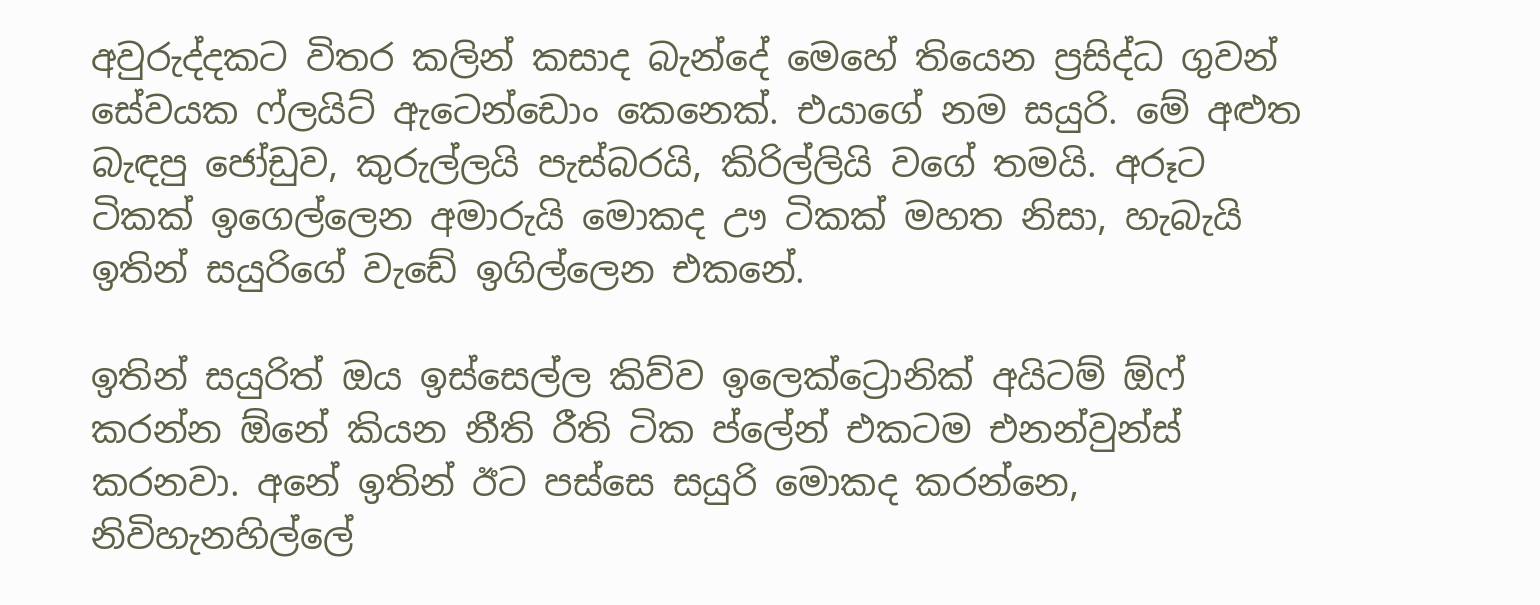අවුරුද්දකට විතර කලින් කසාද බැන්දේ මෙහේ තියෙන ප්‍රසිද්ධ ගුවන් සේවයක ෆ්ලයිට් ඇටෙන්ඩොං කෙනෙක්. එයාගේ නම සයුරි. මේ අළුත බැඳපු ජෝඩුව, කුරුල්ලයි පැස්බරයි, කිරිල්ලියි වගේ තමයි. අරූට ටිකක් ඉගෙල්ලෙන අමාරුයි මොකද ඌ ටිකක් මහත නිසා, හැබැයි ඉතින් සයුරිගේ වැඩේ ඉගිල්ලෙන එකනේ.

ඉතින් සයුරිත් ඔය ඉස්සෙල්ල කිව්ව ඉලෙක්ට්‍රොනික් අයිටම් ඕෆ් කරන්න ඕනේ කියන නීති රීති ටික ප්ලේන් එකටම එනන්වුන්ස් කරනවා. අනේ ඉතින් ඊට පස්සෙ සයුරි මොකද කරන්නෙ, නිවිහැනහිල්ලේ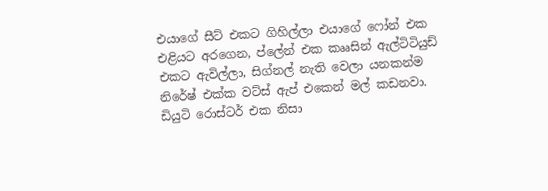එයාගේ සීට් එකට ගිහිල්ලා එයාගේ ෆෝන් එක එළියට අරගෙන, ප්ලේන් එක කෲසින් ඇල්ටිටියුඩ් එකට ඇවිල්ලා, සිග්නල් නැති වෙලා යනකන්ම නිරේෂ් එක්ක වට්ස් ඇප් එකෙන් මල් කඩනවා. ඩියුටි රොස්ටර් එක නිසා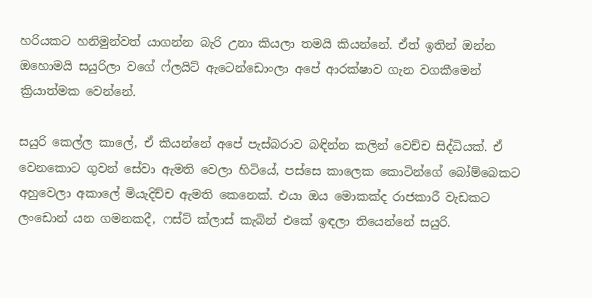හරියකට හනිමුන්වත් යාගන්න බැරි උනා කියලා තමයි කියන්නේ. ඒත් ඉතින් ඔන්න ඔහොමයි සයුරිලා වගේ ෆ්ලයිට් ඇටෙන්ඩොංලා අපේ ආරක්ෂාව ගැන වගකීමෙන් ක්‍රියාත්මක වෙන්නේ.

සයුරි කෙල්ල කාලේ, ඒ කියන්නේ අපේ පැස්බරාව බඳින්න කලින් වෙච්ච සිද්ධියක්. ඒ වෙනකොට ගුවන් සේවා ඇමති වෙලා හිටියේ, පස්සෙ කාලෙක කොටින්ගේ බෝම්බෙකට අහුවෙලා අකාලේ මියැදිච්ච ඇමති කෙනෙක්. එයා ඔය මොකක්ද රාජකාරී වැඩකට ලංඩොන් යන ගමනකදී, ෆස්ට් ක්ලාස් කැබින් එකේ ඉඳලා තියෙන්නේ සයුරි.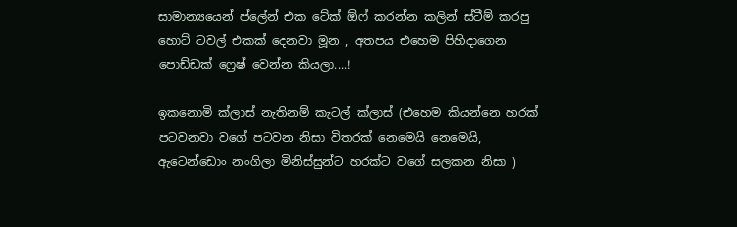සාමාන්‍යයෙන් ප්ලේන් එක ටේක් ඕෆ් කරන්න කලින් ස්ටීම් කරපු හොට් ටවල් එකක් දෙනවා මූන , අතපය එහෙම පිහිදාගෙන පොඩ්ඩක් ෆ්‍රෙෂ් වෙන්න කියලා....!

ඉකනොමි ක්ලාස් නැතිනම් කැටල් ක්ලාස් (එහෙම කියන්නෙ හරක් පටවනවා වගේ පටවන නිසා විතරක් නෙමෙයි නෙමෙයි, ඇටෙන්ඩොං නංගිලා මිනිස්සුන්ට හරක්ට වගේ සලකන නිසා )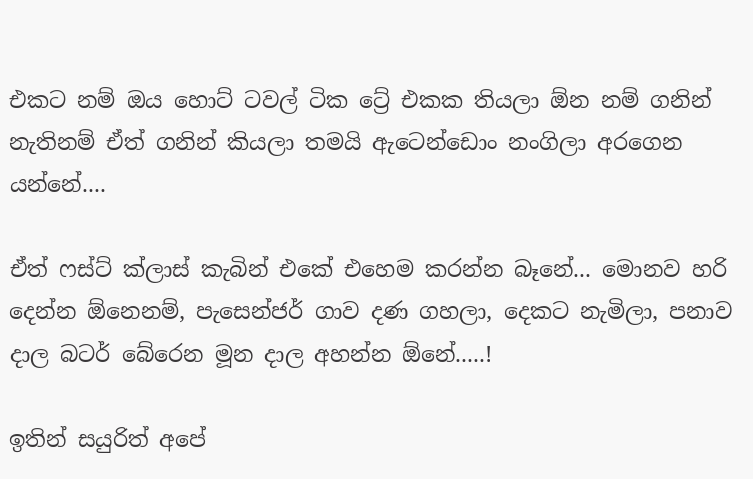එකට නම් ඔය හොට් ටවල් ටික ට්‍රේ එකක තියලා ඕන නම් ගනින් නැතිනම් ඒත් ගනින් කියලා තමයි ඇටෙන්ඩොං නංගිලා අරගෙන යන්නේ....

ඒත් ෆස්ට් ක්ලාස් කැබින් එකේ එහෙම කරන්න බෑනේ... මොනව හරි දෙන්න ඕනෙනම්, පැසෙන්ජර් ගාව දණ ගහලා, දෙකට නැමිලා, පනාව දාල බටර් බේරෙන මූන දාල අහන්න ඕනේ.....!

ඉතින් සයුරිත් අපේ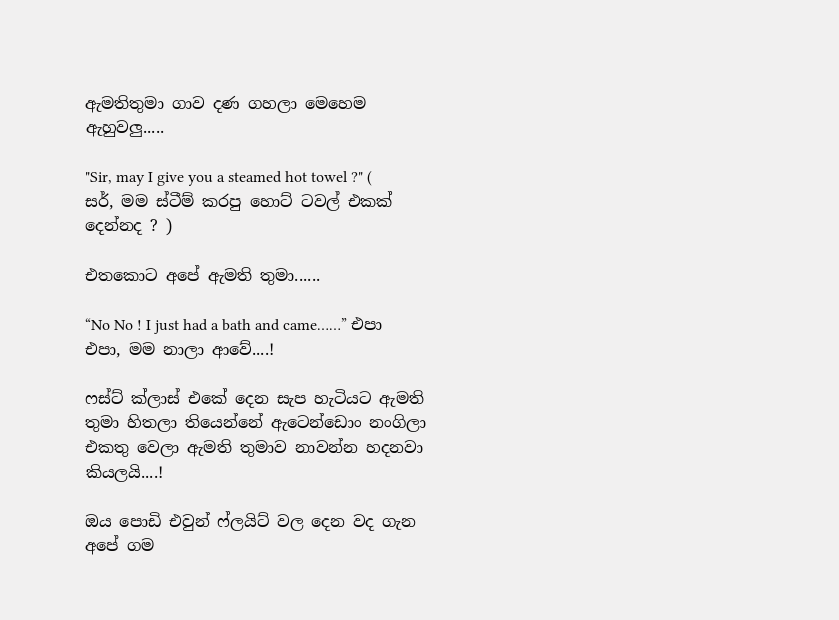ඇමතිතුමා ගාව දණ ගහලා මෙහෙම ඇහුවලු.....

"Sir, may I give you a steamed hot towel ?" ( සර්, මම ස්ටීම් කරපු හොට් ටවල් එකක් දෙන්නද ? )

එතකොට අපේ ඇමති තුමා......

“No No ! I just had a bath and came……” එපා එපා, මම නාලා ආවේ....!

ෆස්ට් ක්ලාස් එකේ දෙන සැප හැටියට ඇමති තුමා හිතලා තියෙන්නේ ඇටෙන්ඩොං නංගිලා එකතු වෙලා ඇමති තුමාව නාවන්න හදනවා කියලයි....!

ඔය පොඩි එවුන් ෆ්ලයිට් වල දෙන වද ගැන අපේ ගම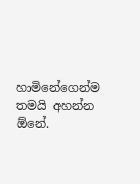හාමිනේගෙන්ම තමයි අහන්න ඕනේ.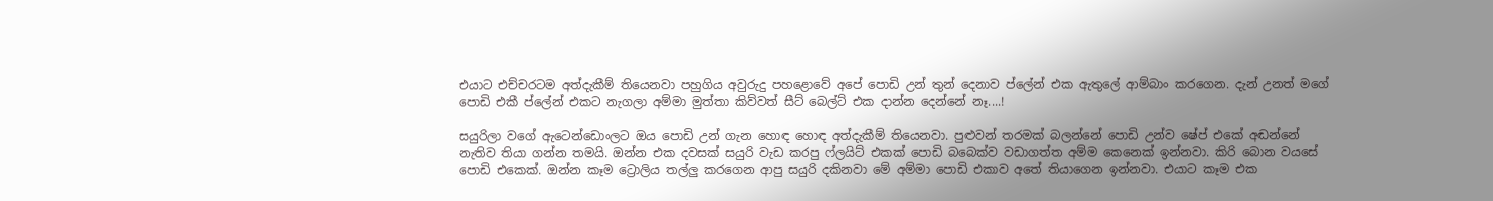එයාට එච්චරටම අත්දැකීම් තියෙනවා පහුගිය අවුරුදු පහළොවේ අපේ පොඩි උන් තුන් දෙනාව ප්ලේන් එක ඇතුලේ ආම්බාං කරගෙන. දැන් උනත් මගේ පොඩි එකී ප්ලේන් එකට නැගලා අම්මා මුත්තා කිව්වත් සීට් බෙල්ට් එක දාන්න දෙන්නේ නෑ....!

සයුරිලා වගේ ඇටෙන්ඩොංලට ඔය පොඩි උන් ගැන හොඳ හොඳ අත්දැකීම් තියෙනවා. පුළුවන් තරමක් බලන්නේ පොඩි උන්ව ෂේප් එකේ අඬන්නේ නැතිව තියා ගන්න තමයි. ඔන්න එක දවසක් සයුරි වැඩ කරපු ෆ්ලයිට් එකක් පොඩි බබෙක්ව වඩාගත්ත අම්ම කෙනෙක් ඉන්නවා. කිරි බොන වයසේ පොඩි එකෙක්. ඔන්න කෑම ට්‍රොලිය තල්ලු කරගෙන ආපු සයුරි දකිනවා මේ අම්මා පොඩි එකාව අතේ තියාගෙන ඉන්නවා. එයාට කෑම එක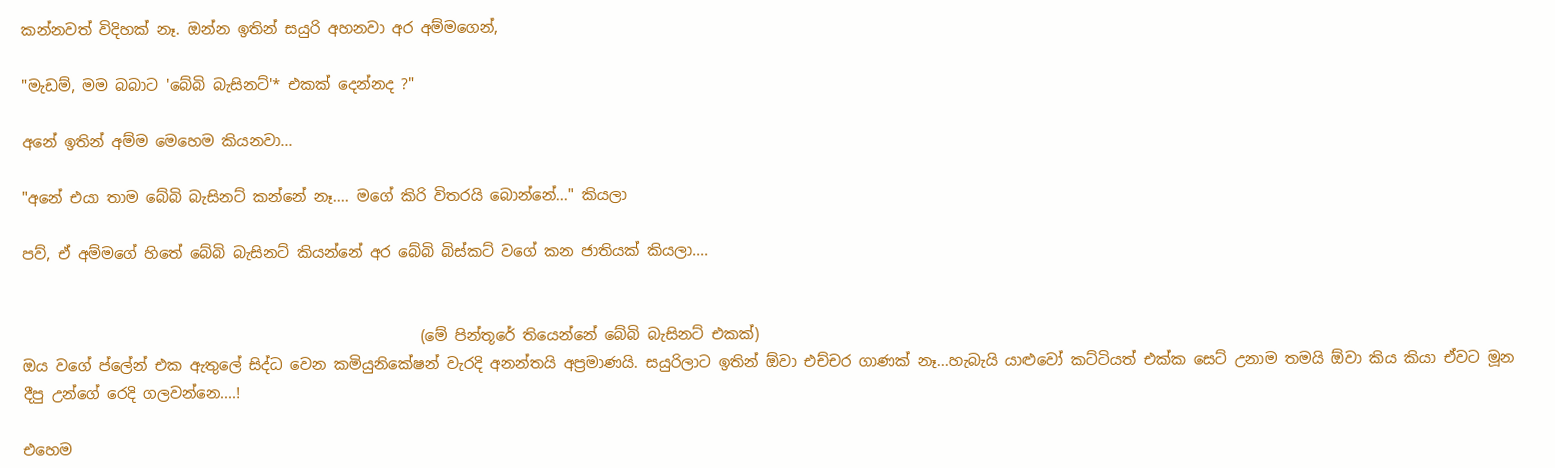කන්නවත් විදිහක් නෑ. ඔන්න ඉතින් සයුරි අහනවා අර අම්මගෙන්,

"මැඩම්, මම බබාට 'බේබි බැසිනට්'* එකක් දෙන්නද ?"

අනේ ඉතින් අම්ම මෙහෙම කියනවා...

"අනේ එයා තාම බේබි බැසිනට් කන්නේ නෑ.... මගේ කිරි විතරයි බොන්නේ..." කියලා

පව්, ඒ අම්මගේ හිතේ බේබි බැසිනට් කියන්නේ අර බේබි බිස්කට් වගේ කන ජාතියක් කියලා....


                                                     (මේ පින්තූරේ තියෙන්නේ බේබි බැසිනට් එකක්)
ඔය වගේ ප්ලේන් එක ඇතුලේ සිද්ධ වෙන කමියුනිකේෂන් වැරදි අනන්තයි අප්‍රමාණයි. සයුරිලාට ඉතින් ඕවා එච්චර ගාණක් නෑ...හැබැයි යාළුවෝ කට්ටියත් එක්ක සෙට් උනාම තමයි ඕවා කිය කියා ඒවට මූන දීපු උන්ගේ රෙදි ගලවන්නෙ....!

එහෙම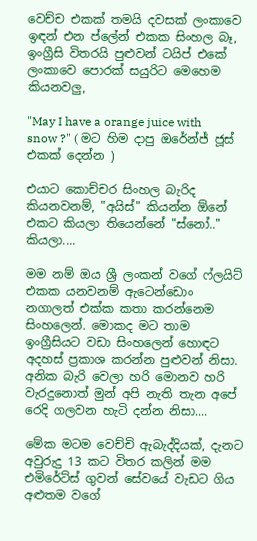වෙච්ච එකක් තමයි දවසක් ලංකාවෙ ඉඳන් එන ප්ලේන් එකක සිංහල බෑ, ඉංග්‍රීසි විතරයි පුළුවන් ටයිප් එකේ ලංකාවෙ පොරක් සයුරිට මෙහෙම කියනවලු,

"May I have a orange juice with snow ?" ( මට හිම දාපු ඔරේන්ජ් ජූස් එකක් දෙන්න )

එයාට කොච්චර සිංහල බැරිද කියනවනම්, "අයිස්" කියන්න ඕනේ එකට කියලා තියෙන්නේ "ස්නෝ.." කියලා....

මම නම් ඔය ශ්‍රී ලංකන් වගේ ෆ්ලයිට් එකක යනවනම් ඇටෙන්ඩොං නගාලත් එක්ක කතා කරන්නෙම සිංහලෙන්. මොකද මට තාම ඉංග්‍රීසියට වඩා සිංහලෙන් හොඳට අදහස් ප්‍රකාශ කරන්න පුළුවන් නිසා. අනික බැරි වෙලා හරි මොනව හරි වැරදුනොත් මුන් අපි නැති තැන අපේ රෙදි ගලවන හැටි දන්න නිසා....

මේක මටම වෙච්චි ඇබැද්දියක්, දැනට අවුරුදු 13 කට විතර කලින් මම එමිරේට්ස් ගුවන් සේවයේ වැඩට ගිය අළුතම වගේ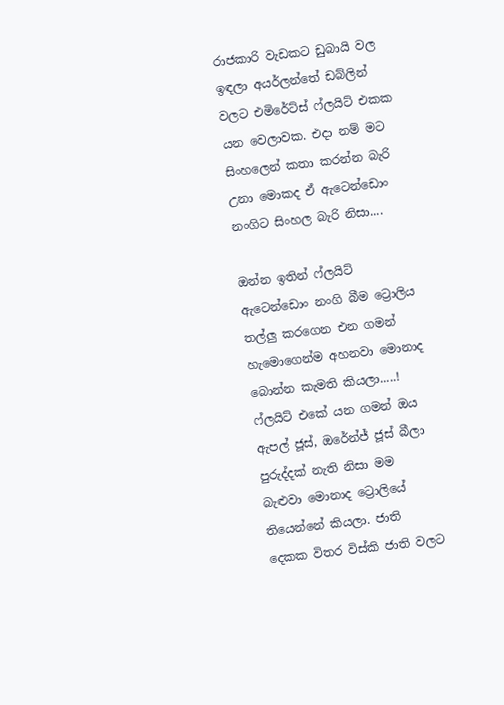රාජකාරි වැඩකට ඩුබායි වල ඉඳලා අයර්ලන්තේ ඩබ්ලින් වලට එමිරේට්ස් ෆ්ලයිට් එකක යන වෙලාවක. එදා නම් මට සිංහලෙන් කතා කරන්න බැරි උනා මොකද ඒ ඇටෙන්ඩොං නංගිට සිංහල බැරි නිසා....

ඔන්න ඉතින් ෆ්ලයිට් ඇටෙන්ඩොං නංගි බීම ට්‍රොලිය තල්ලු කරගෙන එන ගමන් හැමොගෙන්ම අහනවා මොනාද බොන්න කැමති කියලා.....! ෆ්ලයිට් එකේ යන ගමන් ඔය ඇපල් ජූස්, ඔරේන්ජ් ජූස් බීලා පුරුද්දක් නැති නිසා මම බැළුවා මොනාද ට්‍රොලියේ තියෙන්නේ කියලා. ජාති දෙකක විතර විස්කි ජාති වලට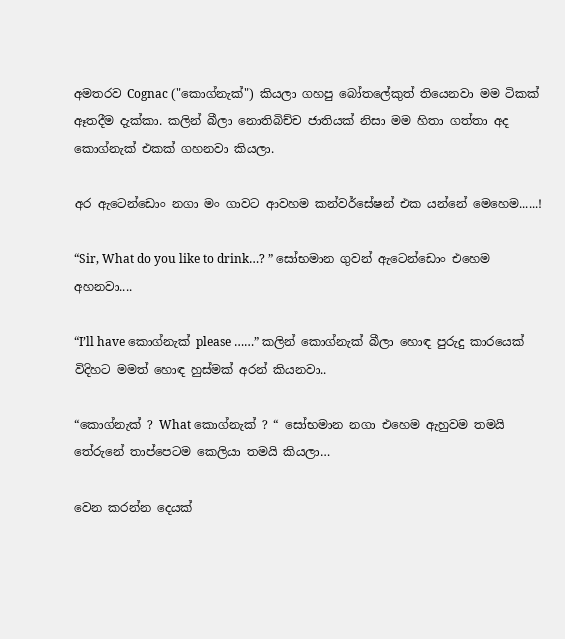අමතරව Cognac ("කොග්නැක්") කියලා ගහපු බෝතලේකුත් තියෙනවා මම ටිකක් ඈතදීම දැක්කා. කලින් බීලා නොතිබිච්ච ජාතියක් නිසා මම හිතා ගත්තා අද කොග්නැක් එකක් ගහනවා කියලා.

අර ඇටෙන්ඩොං නගා මං ගාවට ආවහම කන්වර්සේෂන් එක යන්නේ මෙහෙම......!

“Sir, What do you like to drink…? ” සෝභමාන ගුවන් ඇටෙන්ඩොං එහෙම අහනවා....

“I’ll have කොග්නැක් please ……” කලින් කොග්නැක් බීලා හොඳ පුරුදු කාරයෙක් විදිහට මමත් හොඳ හුස්මක් අරන් කියනවා..

“කොග්නැක් ? What කොග්නැක් ? “ සෝභමාන නගා එහෙම ඇහුවම තමයි තේරුනේ තාප්පෙටම කෙලියා තමයි කියලා…

වෙන කරන්න දෙයක්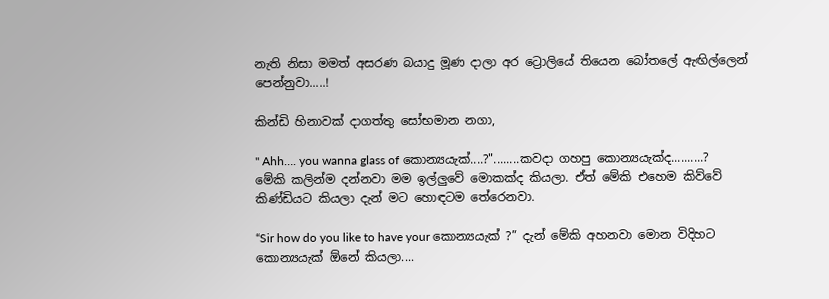නැති නිසා මමත් අසරණ බයාදු මූණ දාලා අර ට්‍රොලියේ තියෙන බෝතලේ ඇඟිල්ලෙන් පෙන්නුවා.....!

කින්ඩි හිනාවක් දාගත්තු සෝභමාන නගා,

" Ahh…. you wanna glass of කොන්‍යයැක්....?"........කවදා ගහපු කොන්‍යයැක්ද..........? මේකි කලින්ම දන්නවා මම ඉල්ලුවේ මොකක්ද කියලා. ඒත් මේකි එහෙම කිව්වේ කිණ්ඩියට කියලා දැන් මට හොඳටම තේරෙනවා.

“Sir how do you like to have your කොන්‍යයැක් ?” දැන් මේකි අහනවා මොන විදිහට කොන්‍යයැක් ඕනේ කියලා....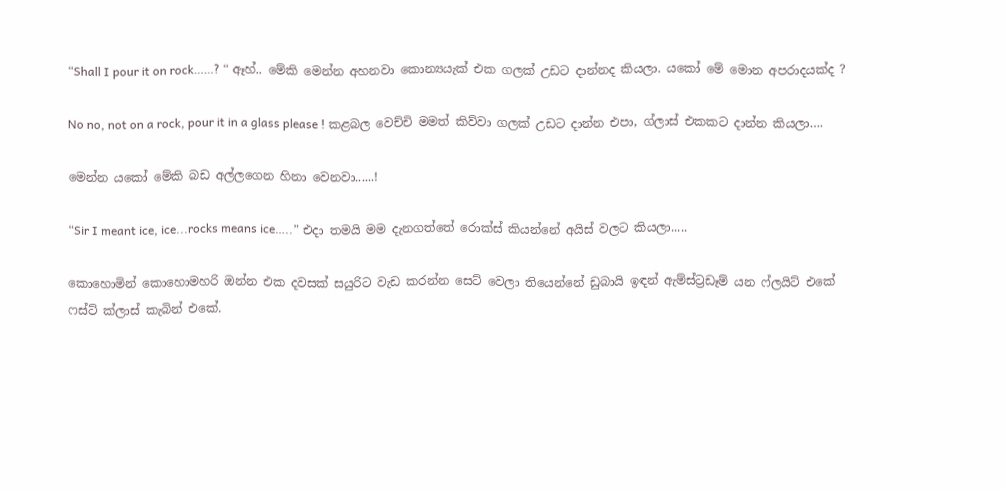“Shall I pour it on rock……? “ ඈහ්.. මේකි මෙන්න අහනවා කොන්‍යයැක් එක ගලක් උඩට දාන්නද කියලා. යකෝ මේ මොන අපරාදයක්ද ?

No no, not on a rock, pour it in a glass please ! කළබල වෙච්චි මමත් කිව්වා ගලක් උඩට දාන්න එපා, ග්ලාස් එකකට දාන්න කියලා….

මෙන්න යකෝ මේකි බඩ අල්ලගෙන හිනා වෙනවා......!

“Sir I meant ice, ice...rocks means ice…..” එදා තමයි මම දැනගත්තේ රොක්ස් කියන්නේ අයිස් වලට කියලා.....

කොහොමින් කොහොමහරි ඔන්න එක දවසක් සයුරිට වැඩ කරන්න සෙට් වෙලා තියෙන්නේ ඩුබායි ඉඳන් ඇම්ස්ට්‍රඩෑම් යන ෆ්ලයිට් එකේ ෆස්ට් ක්ලාස් කැබින් එකේ.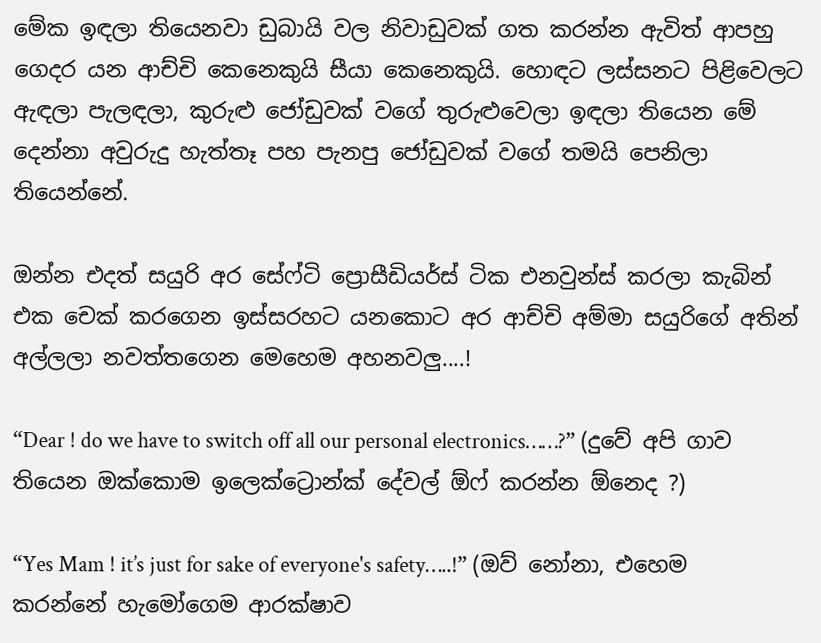මේක ඉඳලා තියෙනවා ඩුබායි වල නිවාඩුවක් ගත කරන්න ඇවිත් ආපහු ගෙදර යන ආච්චි කෙනෙකුයි සීයා කෙනෙකුයි. හොඳට ලස්සනට පිළිවෙලට ඇඳලා පැලඳලා, කුරුළු ජෝඩුවක් වගේ තුරුළුවෙලා ඉඳලා තියෙන මේ දෙන්නා අවුරුදු හැත්තෑ පහ පැනපු ජෝඩුවක් වගේ තමයි පෙනිලා තියෙන්නේ.

ඔන්න එදත් සයුරි අර සේෆ්ටි ප්‍රොසීඩියර්ස් ටික එනවුන්ස් කරලා කැබින් එක චෙක් කරගෙන ඉස්සරහට යනකොට අර ආච්චි අම්මා සයුරිගේ අතින් අල්ලලා නවත්තගෙන මෙහෙම අහනවලු....!

“Dear ! do we have to switch off all our personal electronics……?” (දුවේ අපි ගාව තියෙන ඔක්කොම ඉලෙක්ට්‍රොන්ක් දේවල් ඕෆ් කරන්න ඕනෙද ?)

“Yes Mam ! it’s just for sake of everyone's safety…..!” (ඔව් නෝනා, එහෙම කරන්නේ හැමෝගෙම ආරක්ෂාව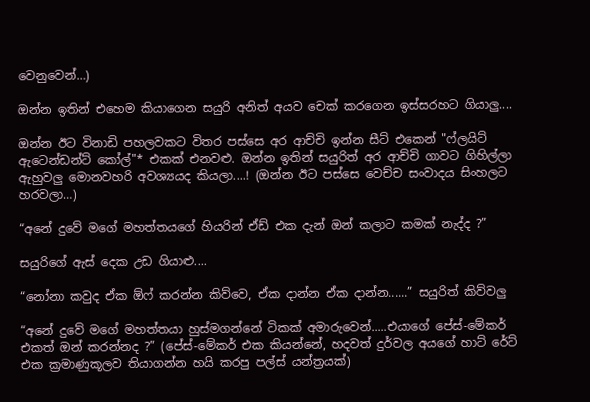වෙනුවෙන්…)

ඔන්න ඉතින් එහෙම කියාගෙන සයුරි අනිත් අයව චෙක් කරගෙන ඉස්සරහට ගියාලු....

ඔන්න ඊට විනාඩි පහලවකට විතර පස්සෙ අර ආච්චි ඉන්න සීට් එකෙන් "ෆ්ලයිට් ඇටෙන්ඩන්ට් කෝල්"* එකක් එනවළු. ඔන්න ඉතින් සයුරිත් අර ආච්චි ගාවට ගිහිල්ලා ඇහුවලු මොනවහරි අවශ්‍යයද කියලා....! (ඔන්න ඊට පස්සෙ වෙච්ච සංවාදය සිංහලට හරවලා…)

“අනේ දුවේ මගේ මහත්තයගේ හියරින් ඒඩ් එක දැන් ඔන් කලාට කමක් නැද්ද ?”

සයුරිගේ ඇස් දෙක උඩ ගියාළු....

“නෝනා කවුද ඒක ඕෆ් කරන්න කිව්වෙ, ඒක දාන්න ඒක දාන්න......” සයුරිත් කිව්වලු

“අනේ දුවේ මගේ මහත්තයා හුස්මගන්නේ ටිකක් අමාරුවෙන්.....එයාගේ පේස්-මේකර් එකත් ඔන් කරන්නද ?” (පේස්-මේකර් එක කියන්නේ, හදවත් දුර්වල අයගේ හාට් රේට් එක ක්‍රමාණුකූලව තියාගන්න හයි කරපු පල්ස් යන්ත්‍රයක්)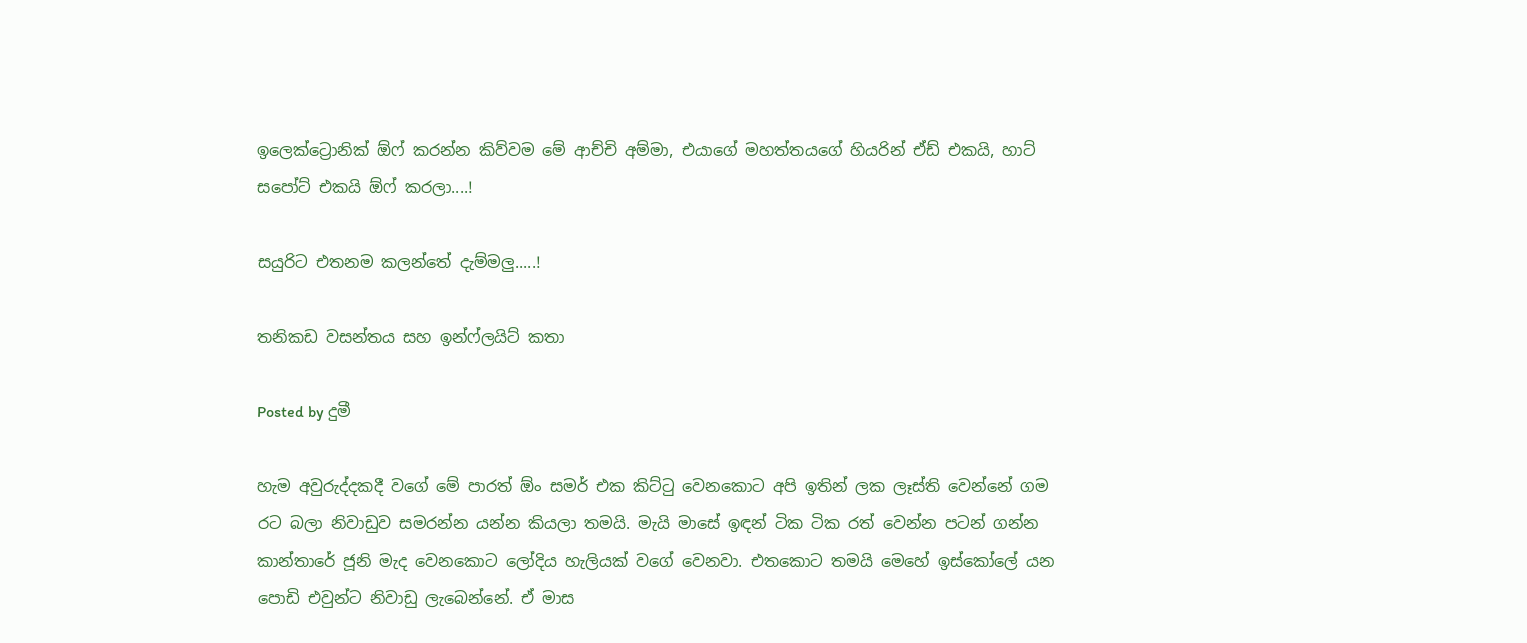ඉලෙක්ට්‍රොනික් ඕෆ් කරන්න කිව්වම මේ ආච්චි අම්මා, එයාගේ මහත්තයගේ හියරින් ඒඩ් එකයි, හාට් සපෝට් එකයි ඕෆ් කරලා....!

සයුරිට එතනම කලන්තේ දැම්මලු.....!

තනිකඩ වසන්තය සහ ඉන්ෆ්ලයිට් කතා

Posted by දුමී

හැම අවුරුද්දකදී වගේ මේ පාරත් ඕං සමර් එක කිට්ටු වෙනකොට අපි ඉතින් ලක ලෑස්ති වෙන්නේ ගම රට බලා නිවාඩුව සමරන්න යන්න කියලා තමයි. මැයි මාසේ ඉඳන් ටික ටික රත් වෙන්න පටන් ගන්න කාන්තාරේ ජූනි මැද වෙනකොට ලෝදිය හැලියක් වගේ වෙනවා. එතකොට තමයි මෙහේ ඉස්කෝලේ යන පොඩි එවුන්ට නිවාඩු ලැබෙන්නේ. ඒ මාස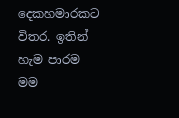දෙකහමාරකට විතර. ඉතින් හැම පාරම මම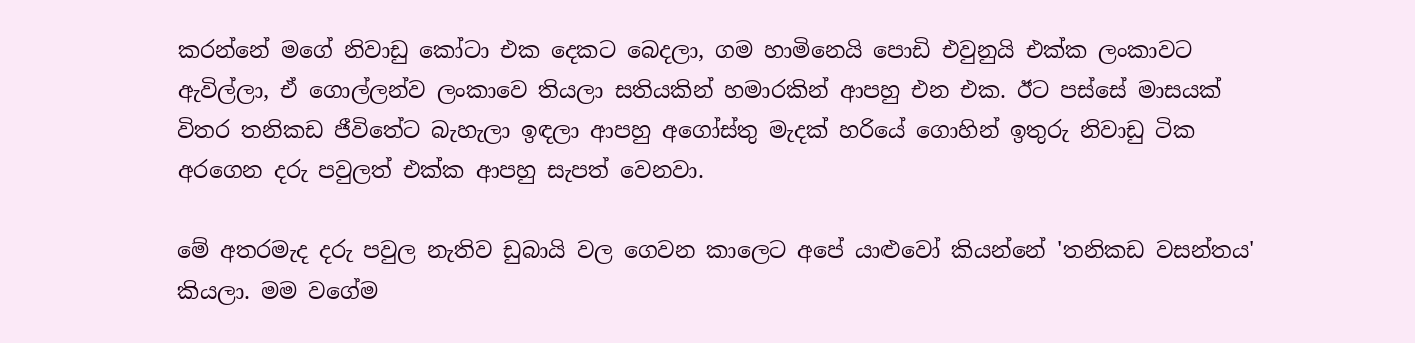කරන්නේ මගේ නිවාඩු කෝටා එක දෙකට බෙදලා, ගම හාමිනෙයි පොඩි එවුනුයි එක්ක ලංකාවට ඇවිල්ලා, ඒ ගොල්ලන්ව ලංකාවෙ තියලා සතියකින් හමාරකින් ආපහු එන එක. ඊට පස්සේ මාසයක් විතර තනිකඩ ජීවිතේට බැහැලා ඉඳලා ආපහු අගෝස්තු මැදක් හරියේ ගොහින් ඉතුරු නිවාඩු ටික අරගෙන දරු පවුලත් එක්ක ආපහු සැපත් වෙනවා.

මේ අතරමැද දරු පවුල නැතිව ඩුබායි වල ගෙවන කාලෙට අපේ යාළුවෝ කියන්නේ 'තනිකඩ වසන්තය'  කියලා. මම වගේම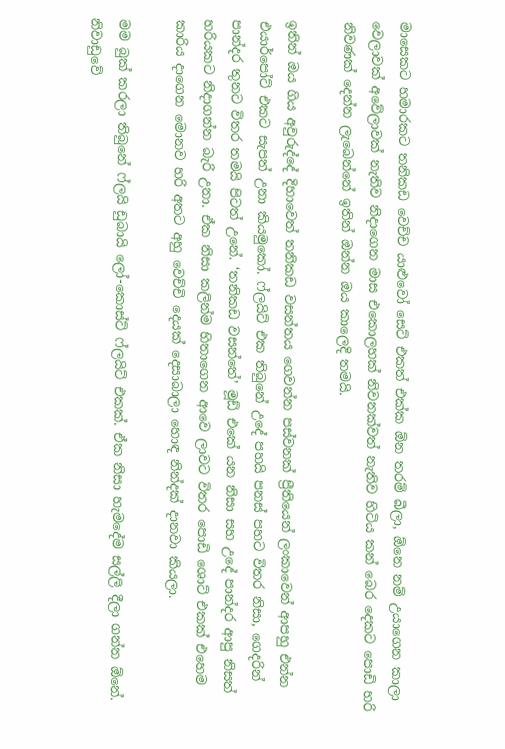මාසෙකට හමාරකට තනිකඩ වෙච්ච යාළුවෝ සෙට් එකත් එක්ක ඕන තරම් බීලා, ඕනෙ නම් උයාගෙන කාලා වෙලාවක් අවේලාවක් නැතිව නිදාගෙන මාස එකොලහක් නිවනක්වත් නැතිව හිටිය කන් බෙර දෙකට පොඩි හරි නිවණක් දෙන්න ලැබෙන්නේ ඉතින් ඔන්න ඔය කාලෙදි තමයි.

ඉතින් ඔය ගිය අවුරුද්දේ දිහාවෙත් තනිකඩ වසන්තය ගෙවන්න පස්වනක් ප්‍රීතියෙන් ලංකාවෙන් ආපහු එන්න එයාර්පෝට් එකට සැපත් උනා කියමුකෝ. ෆ්ලයිට් එක තිබුනේ උදේ පහයි පනස් පහට විතර නිසා, ගෙදරින් පාන්දර තුනට විතර තමයි පිටත් උනේ. ‘තනිකඩ වසන්තේ’ මූඩ් එකේ යන නිසා සහ උදේ පාන්දර ආපු නිසත් හරියකට නිදාගන්න බැරි උනා. ඒක නිසා කලින්ම හිතාගෙන ආවෙ ලාවට විතර පොඩි ශොට් එකක් එහෙම කාරිය දාගෙන මොනව හරි අතට අහු වෙච්චි දෙයක් දෙසාබාලා හොඳ නින්දක් දානවා කියලා.

මම බුක් කරලා තිබුනේ ෆ්ලයි ඩුබායි ලෝ-කොස්ට් ෆ්ලයිට් එකක්. ඒක නිසා හැමදේම සල්ලි දීලා ගන්න ඕනේ. නිවාඩුවේ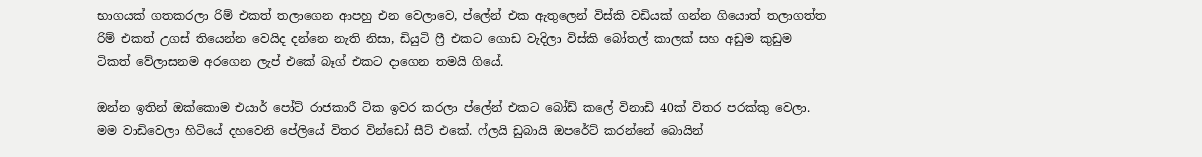භාගයක් ගතකරලා රිම් එකත් තලාගෙන ආපහු එන වෙලාවෙ, ප්ලේන් එක ඇතුලෙන් විස්කි වඩියක් ගන්න ගියොත් තලාගත්ත රිම් එකත් උගස් තියෙන්න වෙයිද දන්නෙ නැති නිසා, ඩියුටි ෆ්‍රී එකට ගොඩ වැදිලා විස්කි බෝතල් කාලක් සහ අඩුම කුඩුම ටිකත් වේලාසනම අරගෙන ලැප් එකේ බෑග් එකට දාගෙන තමයි ගියේ.

ඔන්න ඉතින් ඔක්කොම එයාර් පෝට් රාජකාරී ටික ඉවර කරලා ප්ලේන් එකට බෝඩ් කලේ විනාඩි 40ක් විතර පරක්කු වෙලා. මම වාඩිවෙලා හිටියේ දහවෙනි පේලියේ විතර වින්ඩෝ සීට් එකේ. ෆ්ලයි ඩුබායි ඔපරේට් කරන්නේ බොයින්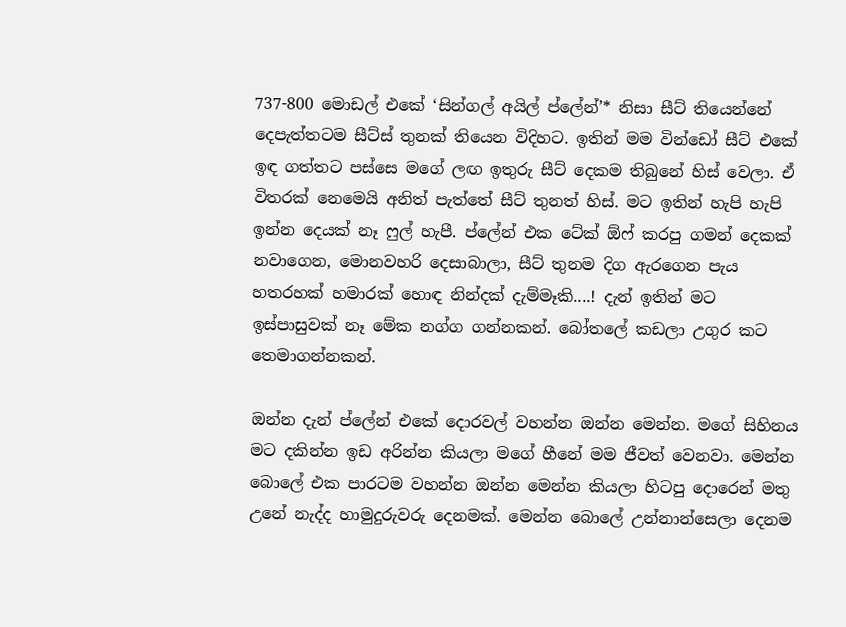737-800 මොඩල් එකේ ‘සින්ගල් අයිල් ප්ලේන්’* නිසා සීට් තියෙන්නේ දෙපැත්තටම සීට්ස් තුනක් තියෙන විදිහට. ඉතින් මම වින්ඩෝ සීට් එකේ ඉඳ ගත්තට පස්සෙ මගේ ලඟ ඉතුරු සීට් දෙකම තිබුනේ හිස් වෙලා. ඒ විතරක් නෙමෙයි අනිත් පැත්තේ සීට් තුනත් හිස්. මට ඉතින් හැපි හැපි ඉන්න දෙයක් නෑ ෆුල් හැපී. ප්ලේන් එක ටේක් ඕෆ් කරපු ගමන් දෙකක් නවාගෙන, මොනවහරි දෙසාබාලා, සීට් තුනම දිග ඇරගෙන පැය හතරහක් හමාරක් හොඳ නින්දක් දැම්මෑකි....! දැන් ඉතින් මට ඉස්පාසුවක් නෑ මේක නග්ග ගන්නකන්. බෝතලේ කඩලා උගුර කට තෙමාගන්නකන්.

ඔන්න දැන් ප්ලේන් එකේ දොරවල් වහන්න ඔන්න මෙන්න. මගේ සිහිනය මට දකින්න ඉඩ අරින්න කියලා මගේ හීනේ මම ජීවත් වෙනවා. මෙන්න බොලේ එක පාරටම වහන්න ඔන්න මෙන්න කියලා හිටපු දොරෙන් මතු උනේ නැද්ද හාමුදුරුවරු දෙනමක්. මෙන්න බොලේ උන්නාන්සෙලා දෙනම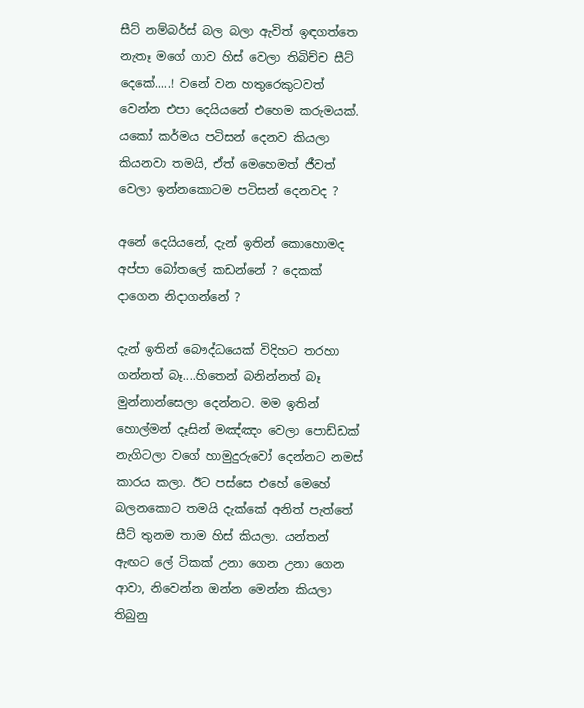සීට් නම්බර්ස් බල බලා ඇවිත් ඉඳගත්තෙ නැතෑ මගේ ගාව හිස් වෙලා තිබිච්ච සීට් දෙකේ.....! වනේ වන හතුරෙකුටවත් වෙන්න එපා දෙයියනේ එහෙම කරුමයක්. යකෝ කර්මය පටිසන් දෙනව කියලා කියනවා තමයි, ඒත් මෙහෙමත් ජීවත් වෙලා ඉන්නකොටම පටිසන් දෙනවද ?

අනේ දෙයියනේ, දැන් ඉතින් කොහොමද අප්පා බෝතලේ කඩන්නේ ? දෙකක් දාගෙන නිදාගන්නේ ?

දැන් ඉතින් බෞද්ධයෙක් විදිහට තරහා ගන්නත් බෑ....හිතෙන් බනින්නත් බෑ මුන්නාන්සෙලා දෙන්නට. මම ඉතින් හොල්මන් දෑසින් මඤ්ඤං වෙලා පොඩ්ඩක් නැගිටලා වගේ හාමුදුරුවෝ දෙන්නට නමස් කාරය කලා. ඊට පස්සෙ එහේ මෙහේ බලනකොට තමයි දැක්කේ අනිත් පැත්තේ සීට් තුනම තාම හිස් කියලා. යන්තන් ඇඟට ලේ ටිකක් උනා ගෙන උනා ගෙන ආවා, නිවෙන්න ඔන්න මෙන්න කියලා තිබුනු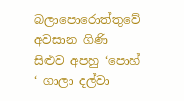බලාපොරොත්තුවේ අවසාන ගිණි සිළුව අපහු ‘පොහ් ‘ ගාලා දල්වා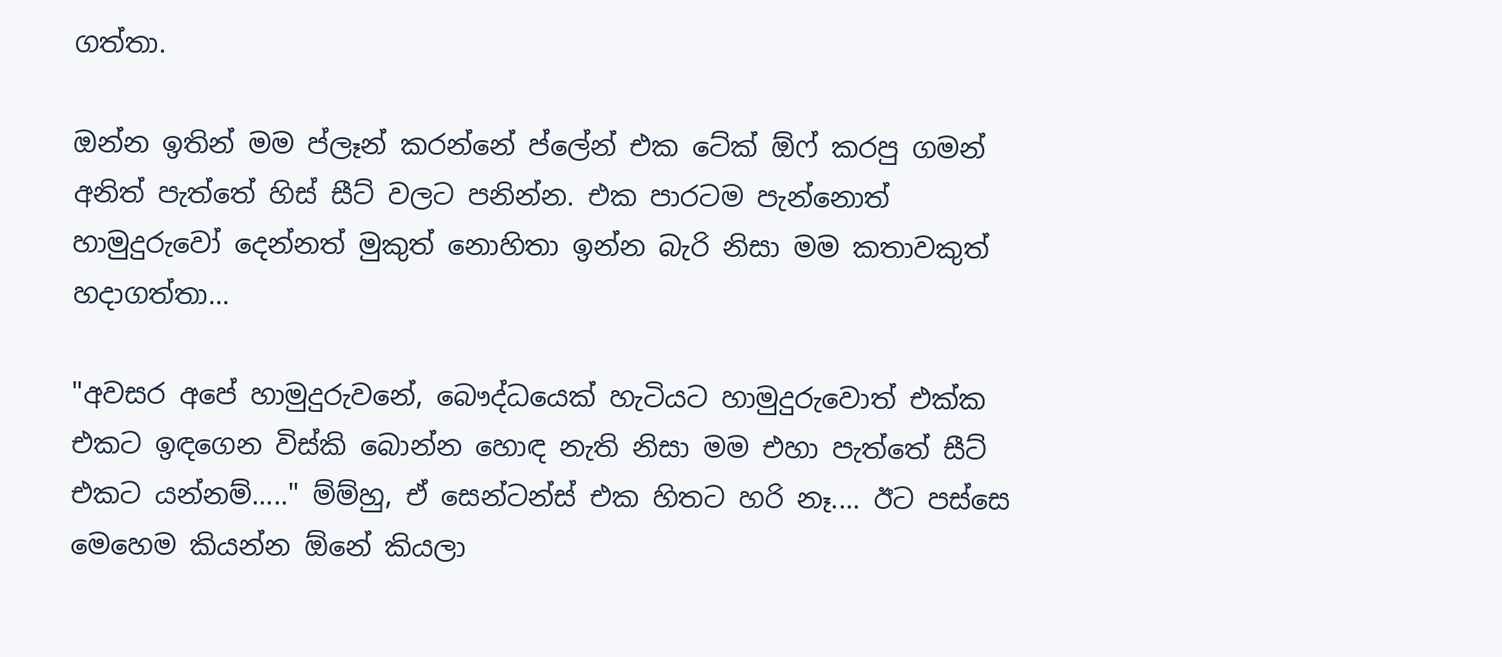ගත්තා.

ඔන්න ඉතින් මම ප්ලෑන් කරන්නේ ප්ලේන් එක ටේක් ඕෆ් කරපු ගමන් අනිත් පැත්තේ හිස් සීට් වලට පනින්න. එක පාරටම පැන්නොත් හාමුදුරුවෝ දෙන්නත් මුකුත් නොහිතා ඉන්න බැරි නිසා මම කතාවකුත් හදාගත්තා...

"අවසර අපේ හාමුදුරුවනේ, බෞද්ධයෙක් හැටියට හාමුදුරුවොත් එක්ක එකට ඉඳගෙන විස්කි බොන්න හොඳ නැති නිසා මම එහා පැත්තේ සීට් එකට යන්නම්....." ම්ම්හු, ඒ සෙන්ටන්ස් එක හිතට හරි නෑ.... ඊට පස්සෙ මෙහෙම කියන්න ඕනේ කියලා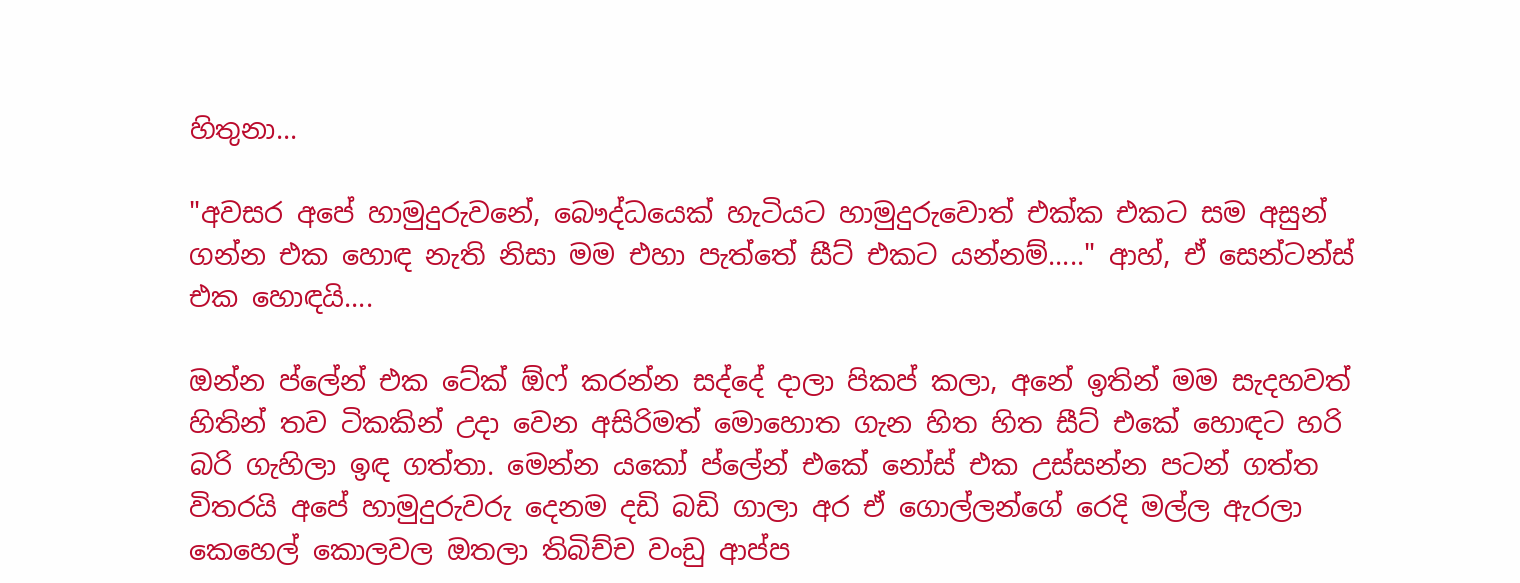හිතුනා...

"අවසර අපේ හාමුදුරුවනේ, බෞද්ධයෙක් හැටියට හාමුදුරුවොත් එක්ක එකට සම අසුන් ගන්න එක හොඳ නැති නිසා මම එහා පැත්තේ සීට් එකට යන්නම්....." ආහ්, ඒ සෙන්ටන්ස් එක හොඳයි....

ඔන්න ප්ලේන් එක ටේක් ඕෆ් කරන්න සද්දේ දාලා පිකප් කලා, අනේ ඉතින් මම සැදහවත් හිතින් තව ටිකකින් උදා වෙන අසිරිමත් මොහොත ගැන හිත හිත සීට් එකේ හොඳට හරි බරි ගැහිලා ඉඳ ගත්තා. මෙන්න යකෝ ප්ලේන් එකේ නෝස් එක උස්සන්න පටන් ගත්ත විතරයි අපේ හාමුදුරුවරු දෙනම දඩි බඩි ගාලා අර ඒ ගොල්ලන්ගේ රෙදි මල්ල ඇරලා කෙහෙල් කොලවල ඔතලා තිබිච්ච වංඩු ආප්ප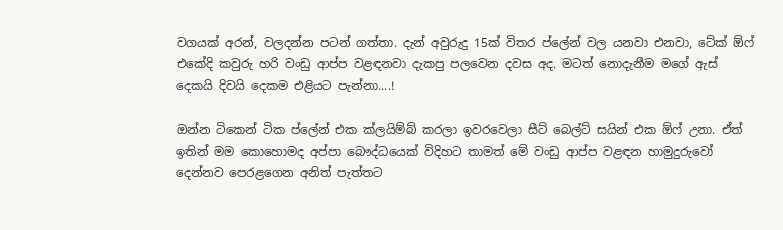වගයක් අරන්, වලදන්න පටන් ගත්තා. දැන් අවුරුදු 15ක් විතර ප්ලේන් වල යනවා එනවා, ටේක් ඕෆ් එකේදි කවුරු හරි වංඩු ආප්ප වළඳනවා දැකපු පලවෙන දවස අද. මටත් නොදැනීම මගේ ඇස් දෙකයි දිවයි දෙකම එළියට පැන්නා....!

ඔන්න ටිකෙන් ටික ප්ලේන් එක ක්ලයිම්බ් කරලා ඉවරවෙලා සීට් බෙල්ට් සයින් එක ඕෆ් උනා. ඒත් ඉතින් මම කොහොමද අප්පා බෞද්ධයෙක් විදිහට තාමත් මේ වංඩු ආප්ප වළඳන හාමුදුරුවෝ දෙන්නව පෙරළගෙන අනිත් පැත්තට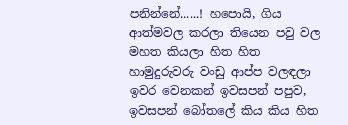පනින්නේ......! හපොයි, ගිය ආත්මවල කරලා තියෙන පවු වල මහත කියලා හිත හිත හාමුදුරුවරු වංඩු ආප්ප වලඳලා ඉවර වෙනකන් ඉවසපන් පපුව, ඉවසපන් බෝතලේ කිය කිය හිත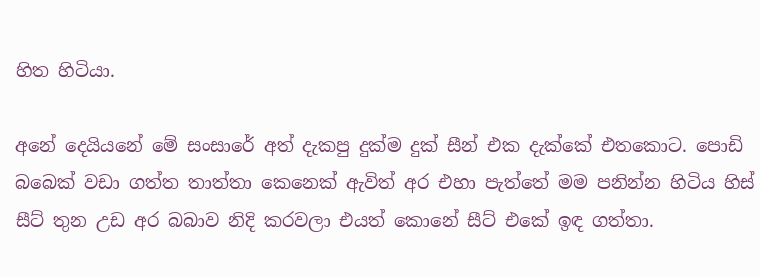හිත හිටියා.

අනේ දෙයියනේ මේ සංසාරේ අත් දැකපු දුක්ම දුක් සීන් එක දැක්කේ එතකොට. පොඩි බබෙක් වඩා ගත්ත තාත්තා කෙනෙක් ඇවිත් අර එහා පැත්තේ මම පනින්න හිටිය හිස් සීට් තුන උඩ අර බබාව නිදි කරවලා එයත් කොනේ සීට් එකේ ඉඳ ගත්තා.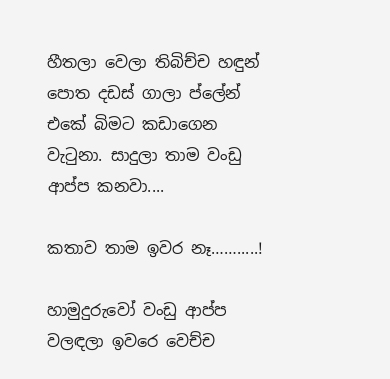හීතලා වෙලා තිබිච්ච හඳුන් පොත දඩස් ගාලා ප්ලේන් එකේ බිමට කඩාගෙන වැටුනා. සාදුලා තාම වංඩු ආප්ප කනවා....

කතාව තාම ඉවර නෑ…….....!

හාමුදුරුවෝ වංඩු ආප්ප වලඳලා ඉවරෙ වෙච්ච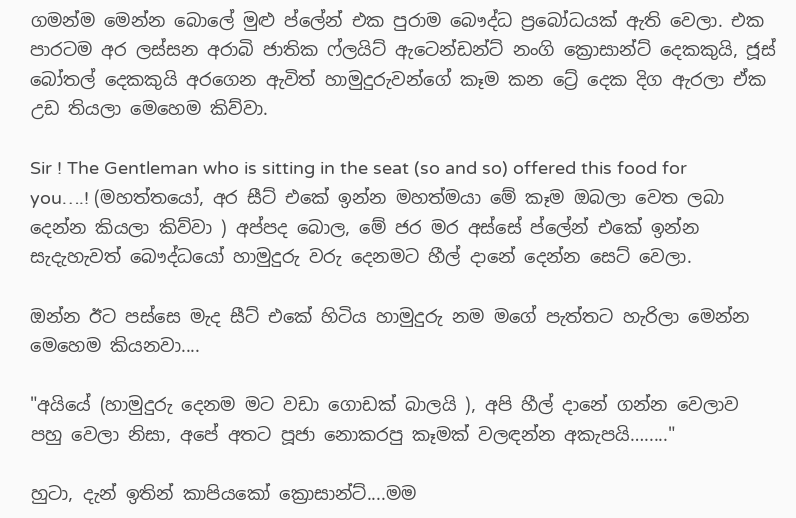ගමන්ම මෙන්න බොලේ මුළු ප්ලේන් එක පුරාම බෞද්ධ ප්‍රබෝධයක් ඇති වෙලා. එක පාරටම අර ලස්සන අරාබි ජාතික ෆ්ලයිට් ඇටෙන්ඩන්ට් නංගි ක්‍රොසාන්ට් දෙකකුයි, ජූස් බෝතල් දෙකකුයි අරගෙන ඇවිත් හාමුදුරුවන්ගේ කෑම කන ට්‍රේ දෙක දිග ඇරලා ඒක උඩ තියලා මෙහෙම කිව්වා.

Sir ! The Gentleman who is sitting in the seat (so and so) offered this food for you….! (මහත්තයෝ, අර සීට් එකේ ඉන්න මහත්මයා මේ කෑම ඔබලා වෙත ලබා දෙන්න කියලා කිව්වා ) අප්පද බොල, මේ ජර මර අස්සේ ප්ලේන් එකේ ඉන්න සැදැහැවත් බෞද්ධයෝ හාමුදුරු වරු දෙනමට හීල් දානේ දෙන්න සෙට් වෙලා.

ඔන්න ඊට පස්සෙ මැද සීට් එකේ හිටිය හාමුදුරු නම මගේ පැත්තට හැරිලා මෙන්න මෙහෙම කියනවා....

"අයියේ (හාමුදුරු දෙනම මට වඩා ගොඩක් බාලයි ), අපි හීල් දානේ ගන්න වෙලාව පහු වෙලා නිසා, අපේ අතට පූජා නොකරපු කෑමක් වලඳන්න අකැපයි…....."

හුටා, දැන් ඉතින් කාපියකෝ ක්‍රොසාන්ට්....මම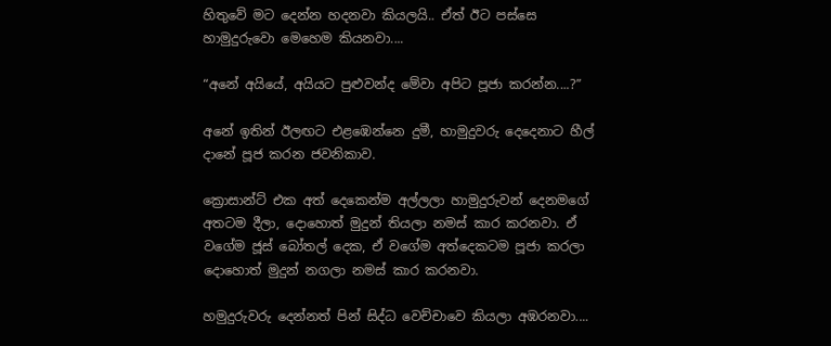හිතුවේ මට දෙන්න හදනවා කියලයි.. ඒත් ඊට පස්සෙ හාමුදුරුවො මෙහෙම කියනවා....

“අනේ අයියේ, අයියට පුළුවන්ද මේවා අපිට පූජා කරන්න....?”

අනේ ඉතින් ඊලඟට එළඹෙන්නෙ දුමී, හාමුදුවරු දෙදෙනාට හීල් දානේ පූජ කරන ජවනිකාව.

ක්‍රොසාන්ට් එක අත් දෙකෙන්ම අල්ලලා හාමුදුරුවන් දෙනමගේ අතටම දීලා, දොහොත් මුදුන් තියලා නමස් කාර කරනවා. ඒ වගේම ජූස් බෝතල් දෙක, ඒ වගේම අත්දෙකටම පූජා කරලා දොහොත් මුදුන් නගලා නමස් කාර කරනවා.

හමුදුරුවරු දෙන්නත් පින් සිද්ධ වෙච්චාවෙ කියලා අඹරනවා....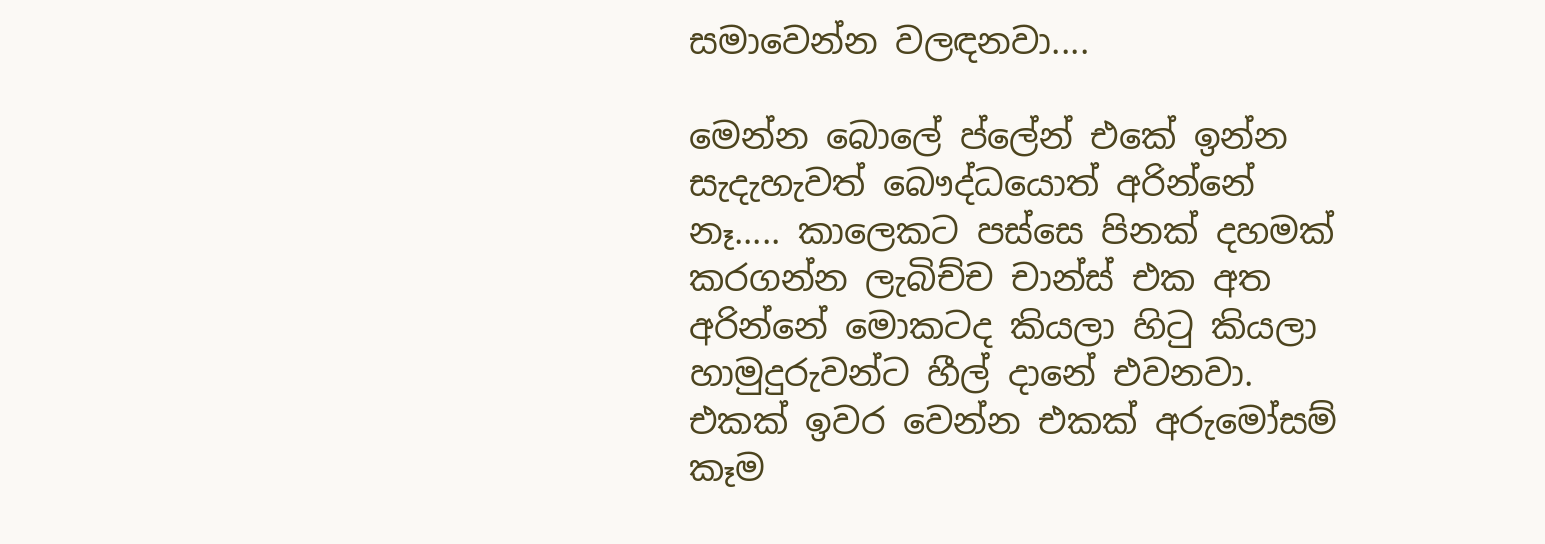සමාවෙන්න වලඳනවා....

මෙන්න බොලේ ප්ලේන් එකේ ඉන්න සැදැහැවත් බෞද්ධයොත් අරින්නේ නෑ..... කාලෙකට පස්සෙ පිනක් දහමක් කරගන්න ලැබිච්ච චාන්ස් එක අත අරින්නේ මොකටද කියලා හිටු කියලා හාමුදුරුවන්ට හීල් දානේ එවනවා. එකක් ඉවර වෙන්න එකක් අරුමෝසම් කෑම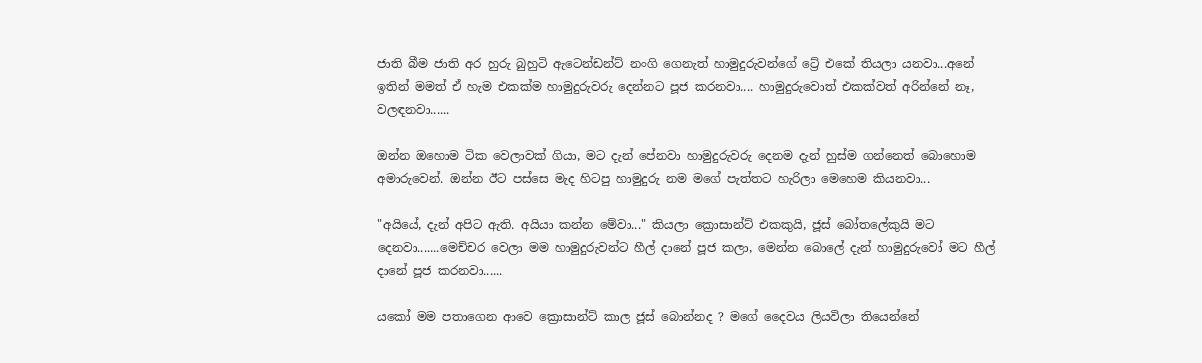ජාති බීම ජාති අර හුරු බුහුටි ඇටෙන්ඩන්ට් නංගි ගෙනැත් හාමුදුරුවන්ගේ ට්‍රේ එකේ තියලා යනවා...අනේ ඉතින් මමත් ඒ හැම එකක්ම හාමුදුරුවරු දෙන්නට පූජ කරනවා.... හාමුදුරුවොත් එකක්වත් අරින්නේ නෑ, වලඳනවා......

ඔන්න ඔහොම ටික වෙලාවක් ගියා, මට දැන් පේනවා හාමුදුරුවරු දෙනම දැන් හුස්ම ගන්නෙත් බොහොම අමාරුවෙන්. ඔන්න ඊට පස්සෙ මැද හිටපු හාමුදුරු නම මගේ පැත්තට හැරිලා මෙහෙම කියනවා...

"අයියේ, දැන් අපිට ඇති. අයියා කන්න මේවා..." කියලා ක්‍රොසාන්ට් එකකුයි, ජූස් බෝතලේකුයි මට දෙනවා.......මෙච්චර වෙලා මම හාමුදුරුවන්ට හීල් දානේ පූජ කලා, මෙන්න බොලේ දැන් හාමුදුරුවෝ මට හීල් දානේ පූජ කරනවා......

යකෝ මම පතාගෙන ආවෙ ක්‍රොසාන්ට් කාල ජූස් බොන්නද ? මගේ දෛවය ලියවිලා තියෙන්නේ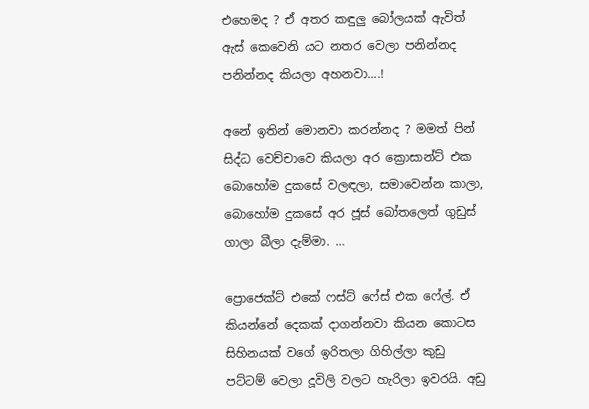එහෙමද ? ඒ අතර කඳුලු බෝලයක් ඇවිත් ඇස් කෙවෙනි යට නතර වෙලා පනින්නද පනින්නද කියලා අහනවා....!

අනේ ඉතින් මොනවා කරන්නද ? මමත් පින් සිද්ධ වෙච්චාවෙ කියලා අර ක්‍රොසාන්ට් එක බොහෝම දුකසේ වලඳලා, සමාවෙන්න කාලා, බොහෝම දුකසේ අර ජූස් බෝතලෙත් ගුඩුස් ගාලා බීලා දැම්මා. …

ප්‍රොජෙක්ට් එකේ ෆස්ට් ෆේස් එක ෆේල්. ඒ කියන්නේ දෙකක් දාගන්නවා කියන කොටස සිහිනයක් වගේ ඉරිතලා ගිහිල්ලා කුඩු පට්ටම් වෙලා දූවිලි වලට හැරිලා ඉවරයි. අඩු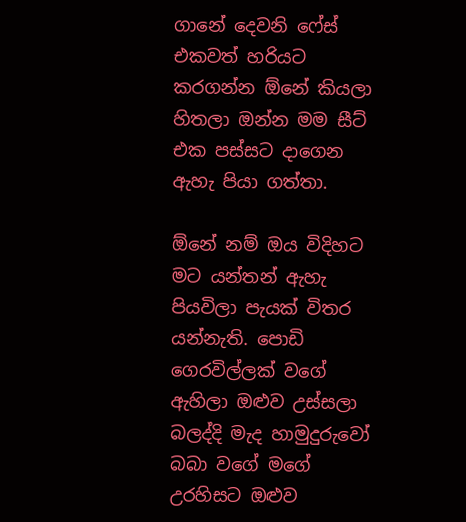ගානේ දෙවනි ෆේස් එකවත් හරියට කරගන්න ඕනේ කියලා හිතලා ඔන්න මම සීට් එක පස්සට දාගෙන ඇහැ පියා ගත්තා.

ඕනේ නම් ඔය විදිහට මට යන්තන් ඇහැ පියවිලා පැයක් විතර යන්නැති. පොඩි ගෙරවිල්ලක් වගේ ඇහිලා ඔළුව උස්සලා බලද්දි මැද හාමුදුරුවෝ බබා වගේ මගේ උරහිසට ඔළුව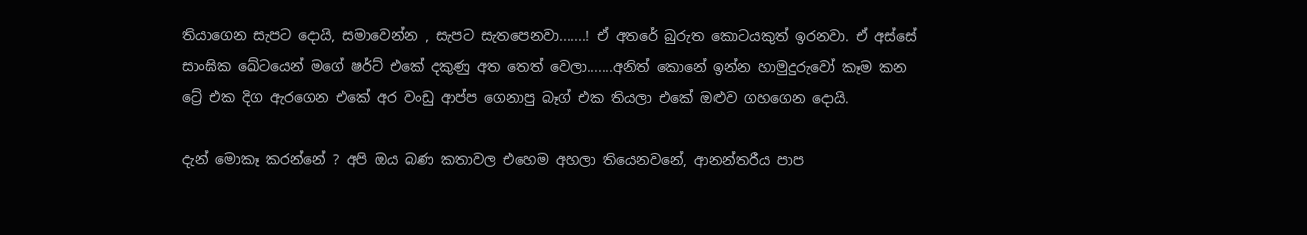තියාගෙන සැපට දොයි, සමාවෙන්න , සැපට සැතපෙනවා.......! ඒ අතරේ බුරුත කොටයකුත් ඉරනවා. ඒ අස්සේ සාංඝික ඛේටයෙන් මගේ ෂර්ට් එකේ දකුණු අත තෙත් වෙලා.......අනිත් කොනේ ඉන්න හාමුදුරුවෝ කෑම කන ට්‍රේ එක දිග ඇරගෙන එකේ අර වංඩු ආප්ප ගෙනාපු බෑග් එක තියලා එකේ ඔළුව ගහගෙන දොයි.

දැන් මොකෑ කරන්නේ ? අපි ඔය බණ කතාවල එහෙම අහලා තියෙනවනේ, ආනන්තරීය පාප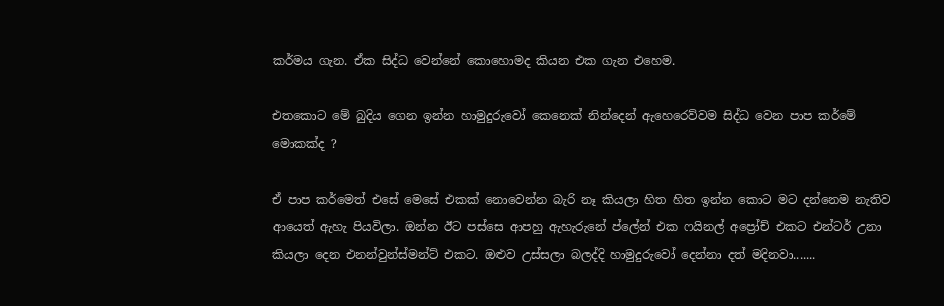කර්මය ගැන. ඒක සිද්ධ වෙන්නේ කොහොමද කියන එක ගැන එහෙම.

එතකොට මේ බුදිය ගෙන ඉන්න හාමුදුරුවෝ කෙනෙක් නින්දෙන් ඇහෙරෙව්වම සිද්ධ වෙන පාප කර්මේ මොකක්ද ?

ඒ පාප කර්මෙත් එසේ මෙසේ එකක් නොවෙන්න බැරි නෑ කියලා හිත හිත ඉන්න කොට මට දන්නෙම නැතිව ආයෙත් ඇහැ පියවිලා. ඔන්න ඊට පස්සෙ ආපහු ඇහැරුනේ ප්ලේන් එක ෆයිනල් අප්‍රෝච් එකට එන්ටර් උනා කියලා දෙන එනන්වුන්ස්මන්ට් එකට. ඔළුව උස්සලා බලද්දි හාමුදුරුවෝ දෙන්නා දත් මදිනවා.......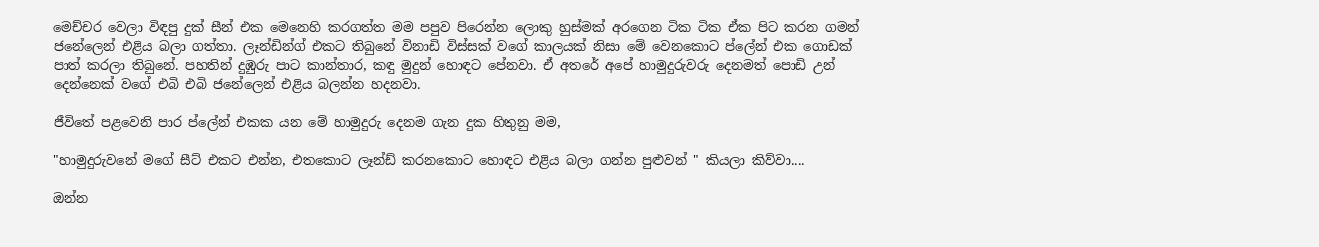මෙච්චර වෙලා විඳපු දුක් සීන් එක මෙනෙහි කරගත්ත මම පපුව පිරෙන්න ලොකු හුස්මක් අරගෙන ටික ටික ඒක පිට කරන ගමන් ජනේලෙන් එළිය බලා ගත්තා. ලෑන්ඩින්ග් එකට තිබුනේ විනාඩි විස්සක් වගේ කාලයක් නිසා මේ වෙනකොට ප්ලේන් එක ගොඩක් පාත් කරලා තිබුනේ. පහතින් දුඹුරු පාට කාන්තාර, කඳු මුදුන් හොඳට පේනවා. ඒ අතරේ අපේ හාමුදුරුවරු දෙනමත් පොඩි උන් දෙන්නෙක් වගේ එබි එබි ජනේලෙන් එළිය බලන්න හදනවා.

ජීවිතේ පළවෙනි පාර ප්ලේන් එකක යන මේ හාමුදුරු දෙනම ගැන දුක හිතුනු මම,

"හාමුදුරුවනේ මගේ සීට් එකට එන්න, එතකොට ලෑන්ඩ් කරනකොට හොඳට එළිය බලා ගන්න පුළුවන් " කියලා කිව්වා....

ඔන්න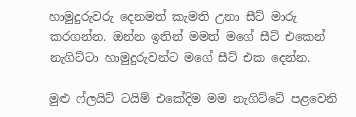හාමුදුරුවරු දෙනමත් කැමති උනා සීට් මාරු කරගන්න. ඔන්න ඉතින් මමත් මගේ සීට් එකෙන් නැගිට්ටා හාමුදුරුවන්ට මගේ සීට් එක දෙන්න.

මුළු ෆ්ලයිට් ටයිම් එකේදිම මම නැගිට්ටේ පළවෙනි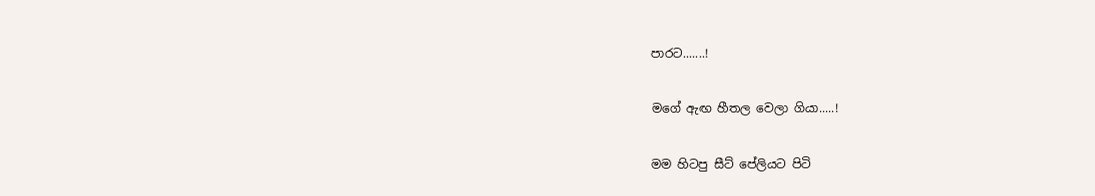පාරට.......!

මගේ ඇඟ හීතල වෙලා ගියා.....!

මම හිටපු සීට් පේලියට පිටි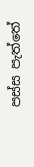පස්ස පැත්තේ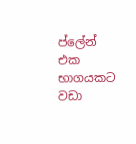ප්ලේන් එක භාගයකට වඩා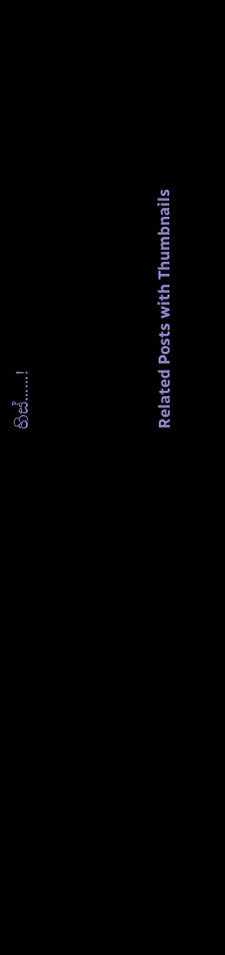හිස්......!




Related Posts with Thumbnails